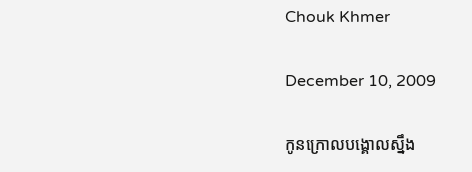Chouk Khmer

December 10, 2009

កូនក្រោលបង្គោលស្នឹង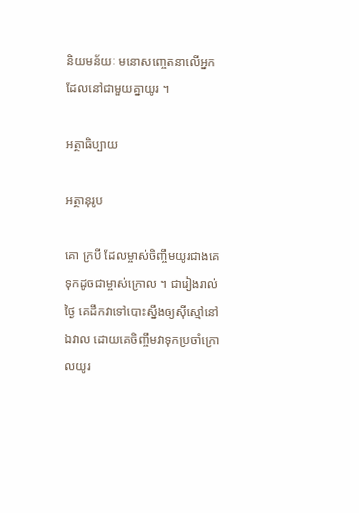និយមន័យៈ មនោសញ្ចេតនាលើអ្នកដែលនៅជាមួយគ្នាយូរ ។

អត្ថាធិប្បាយ

អត្ថានុរូប

គោ ក្របី ដែលម្ចាស់ចិញ្ចឹមយូរជាងគេ ទុកដូចជាម្ចាស់ក្រោល ។ ជារៀងរាល់ថ្ងៃ គេដឹកវាទៅបោះស្នឹងឲ្យស៊ីស្មៅនៅឯវាល ដោយគេចិញ្ចឹមវាទុកប្រចាំក្រោលយូរ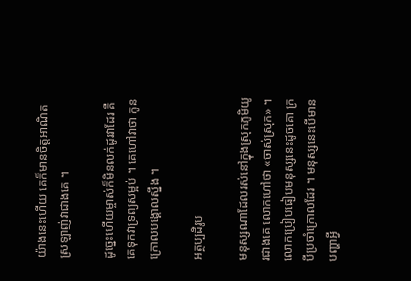យ៉ាងនេះហើយ គេក៏មានចិត្តអាណិតស្រឡាញ់វាជាងគេ ។

ដូច្នេះហើយម្ចាស់ក៏មិនលក់ដូរវាដែរ គឺគេទុកវាទ្រព្យសម្អប់ ។ គេហៅវាថា កូនក្រោលបង្គោលស្នឹង ។

អត្ថប្បដិរូប

មនុស្សណាដែលរស់នៅក្នុងស្រុកភូមិយូរជាងគេ លោកហៅថា «ចាស់ស្រុក» ។ លោកប្រៀបធៀបមនុស្សនេះដូចគោ ក្របីប្រចាំក្រោលដែរ ។ មនុស្សនេះបើមានបញ្ហាអ្វី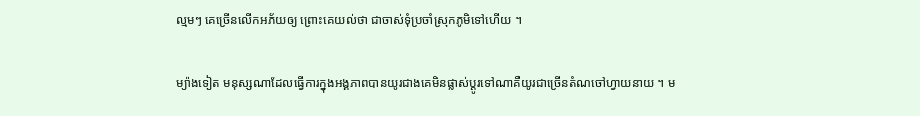ល្មមៗ គេច្រើនលើកអភ័យឲ្យ ព្រោះគេយល់ថា ជាចាស់ទុំប្រចាំស្រុកភូមិទៅហើយ ។

ម្យ៉ាងទៀត មនុស្សណាដែលធ្វើការក្នុងអង្គភាពបានយូរជាងគេមិនផ្លាស់ប្ដូរទៅណាគឺយូរជាច្រើនតំណចៅហ្វាយនាយ ។ ម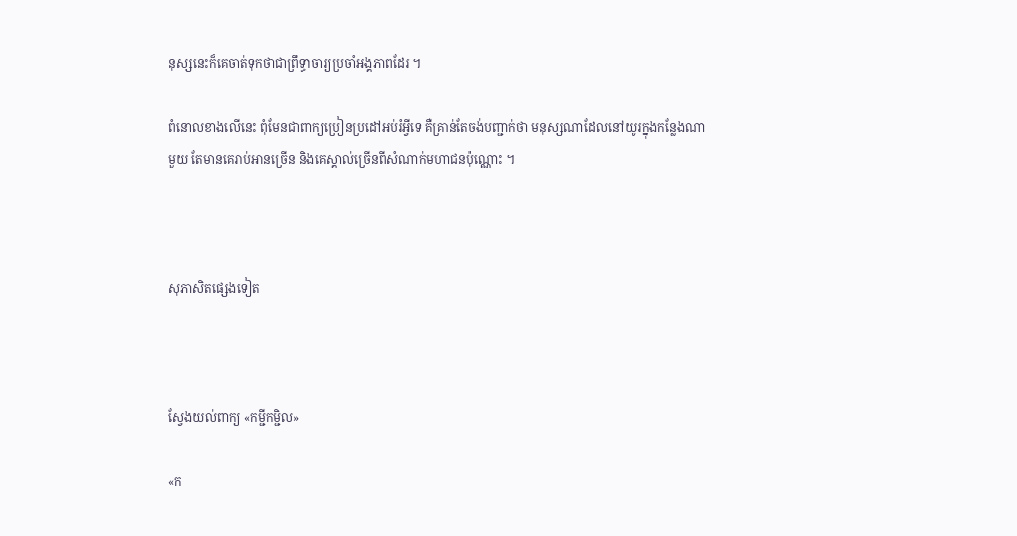នុស្សនេះក៏គេចាត់ទុកថាជាព្រឹទ្ធាចារ្យប្រចាំអង្គភាពដែរ ។

ពំនោលខាងលើនេះ ពុំមែនជាពាក្យប្រៀនប្រដៅអប់រំអ្វីទេ គឺគ្រាន់តែចង់បញ្ជាក់ថា មនុស្សណាដែលនៅយូរក្នុងកន្លែងណាមួយ តែមានគេរាប់អានច្រើន និងគេស្គាល់ច្រើនពីសំណាក់មហាជនប៉ុណ្ណោះ ។



សុភាសិតផ្សេងទៀត



ស្វែងយល់ពាក្យ «កម្ជីកម្ជិល»

«ក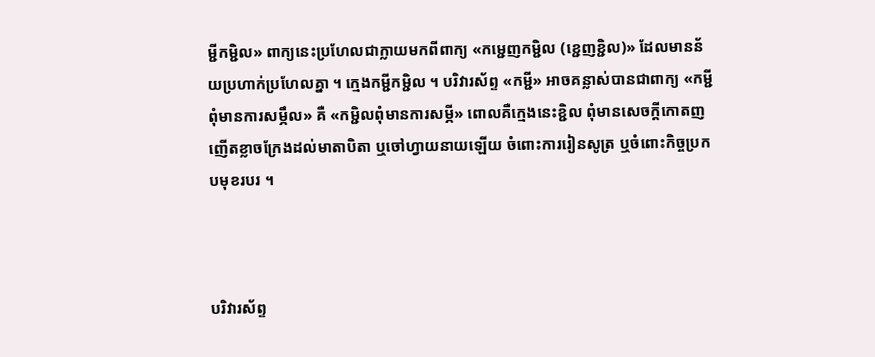ម្ជីកម្ជិល» ពាក្យនេះប្រហែលជាក្លាយមកពីពាក្យ «កម្ជេញកម្ជិល (ខ្ជេញខ្ជិល)» ដែលមានន័យប្រហាក់ប្រហែលគ្នា ។ ក្មេងកម្ជីកម្ជិល ។ បរិវារស័ព្ទ «កម្ជី» អាចគន្លាស់បានជាពាក្យ «កម្ជីពុំមានការសម្ភឹល» គឺ «កម្ជិលពុំមានការសម្ភី» ពោលគឺក្មេងនេះខ្ជិល ពុំមានសេចក្ដីកោតញញើតខ្លាចក្រែងដល់មាតាបិតា ឬចៅហ្វាយនាយឡើយ ចំពោះការរៀនសូត្រ ឬចំពោះកិច្ចប្រកបមុខរបរ ។



បរិវារស័ព្ទ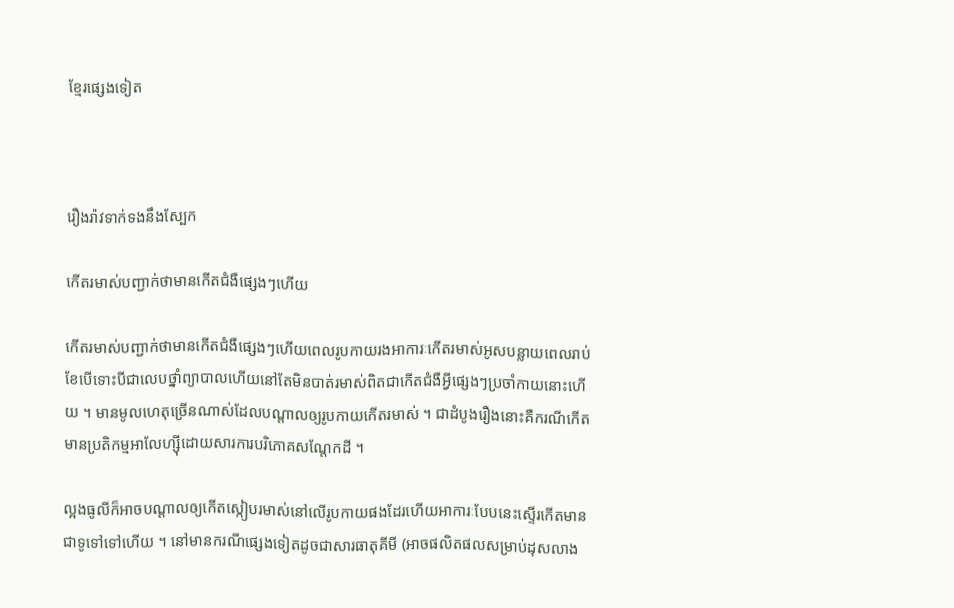ខ្មែរផ្សេងទៀត



រឿងរ៉ាវទាក់ទងនឹងស្បែក

កើតរមាស់បញ្ជាក់ថាមានកើតជំងឺផ្សេងៗហើយ

កើតរមាស់បញ្ជាក់ថាមានកើតជំងឺផ្សេងៗហើយពេលរូបកាយរងអាការៈកើតរមាស់អូសបន្លាយពេលរាប់ខែបើទោះបីជាលេបថ្នាំព្យាបាលហើយនៅតែមិនបាត់រមាស់ពិតជាកើតជំងឺអ្វីផ្សេងៗប្រចាំកាយនោះហើយ ។ មានមូលហេតុច្រើនណាស់ដែលបណ្តាលឲ្យរូបកាយកើតរមាស់ ។ ជាដំបូងរឿងនោះគឺករណីកើតមានប្រតិកម្មអាលែហ្ស៊ីដោយសារការបរិភោគសណ្តែកដី ។

ល្អងធូលីក៏អាចបណ្តាលឲ្យកើតស្កៀបរមាស់នៅលើរូបកាយផងដែរហើយអាការៈបែបនេះសើ្ទរកើតមានជាទូទៅទៅហើយ ។ នៅមានករណីផ្សេងទៀតដូចជាសារធាតុគីមី (អាចផលិតផលសម្រាប់ដុសលាង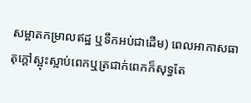សម្អាតកម្រាលឥដ្ឋ ឬទឹកអប់ជាដើម) ពេលអាកាសធាតុក្តៅស្អុះស្អាប់ពេកឬត្រជាក់ពេកក៏សុទ្ធតែ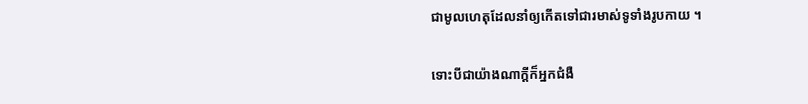ជាមូលហេតុដែលនាំឲ្យកើតទៅជារមាស់ទូទាំងរូបកាយ ។

ទោះបីជាយ៉ាងណាក្តីក៏អ្នកជំងឺ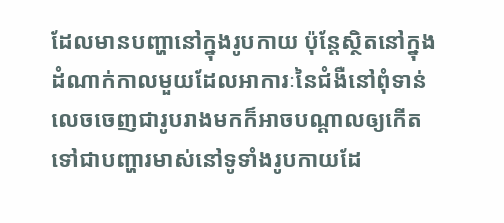ដែលមានបញ្ហានៅក្នុងរូបកាយ ប៉ុន្តែស្ថិតនៅក្នុងដំណាក់កាលមួយដែលអាការៈនៃជំងឺនៅពុំទាន់លេចចេញជារូបរាងមកក៏អាចបណ្តាលឲ្យកើតទៅជាបញ្ហារមាស់នៅទូទាំងរូបកាយដែ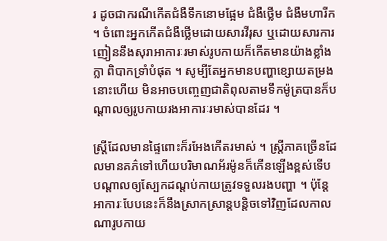រ ដូចជាករណីកើតជំងឺទឹកនោមផ្អែម ជំងឺថ្លើម ជំងឺមហារីក ។ ចំពោះអ្នកកើតជំងឺថ្លើមដោយសារវីរុស ឬដោយសារការញៀននឹងសុរាអាការៈរមាស់រូបកាយក៏កើតមានយ៉ាងខ្លាំងក្លា ពិបាកទ្រាំបំផុត ។ សូម្បីតែអ្នកមានបញ្ហាខ្សោយតម្រងនោះហើយ មិនអាចបញេ្ចញជាតិពុលតាមទឹកម៉ូត្របានក៏បណ្តាលឲ្យរូបកាយរងអាការៈរមាស់បានដែរ ។

ស្ត្រីដែលមានផ្ទៃពោះក៏រអែងកើតរមាស់ ។ ស្រ្តីភាគច្រើនដែលមានគភ៌ទៅហើយបរិមាណអ័រម៉ូនក៏កើនឡើងខ្ពស់ទើបបណ្តាលឲ្យស្បែកដណ្តប់កាយត្រូវទទួលរងបញ្ហា ។ ប៉ុន្តែអាការៈបែបនេះក៏នឹងស្រាកស្រាន្តបន្តិចទៅវិញដែលកាលណារូបកាយ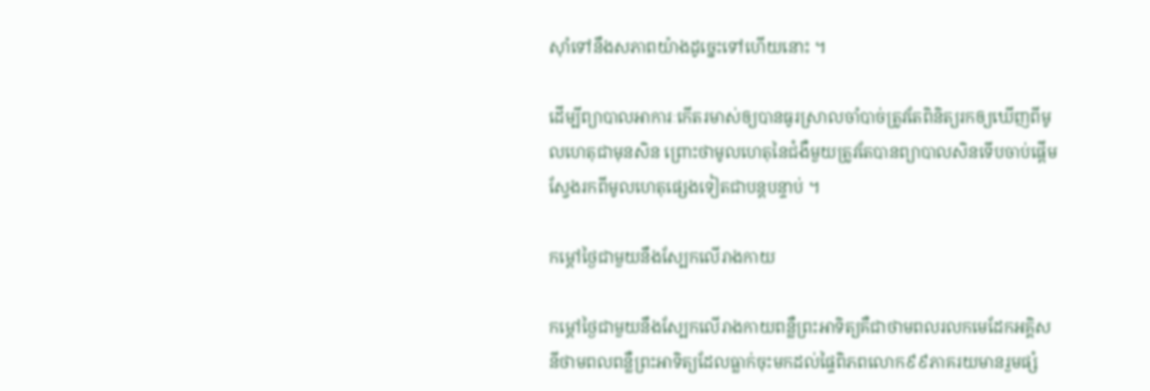ស៊ាំទៅនឹងសភាពយ៉ាងដូច្នេះទៅហើយនោះ ។

ដើម្បីព្យាបាលអាការៈកើតរមាស់ឲ្យបានធូរស្រាលចាំបាច់ត្រូវតែពិនិត្យរកឲ្យឃើញពីមូលហេតុជាមុនសិន ព្រោះថាមូលហេតុនៃជំងឺមួយត្រូវតែបានព្យាបាលសិនទើបចាប់ផ្តើមស្វែងរកពីមូលហេតុផ្សេងទៀតជាបន្តបន្ទាប់ ។

កម្ដៅថ្ងៃជាមួយនឹងស្បែកលើរាងកាយ

កម្ដៅថ្ងៃជាមួយនឹងស្បែកលើរាងកាយពន្លឺព្រះអាទិត្យគឺជាថាមពលរលកមេដែកអគ្គិសនីថាមពលពន្លឺព្រះអាទិត្យដែលធ្លាក់ចុះមកដល់ផ្ទៃពិភពលោក៩៩ភាគរយមានរួមផ្សំ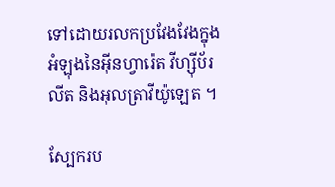ទៅដោយរលកប្រវែងវែងក្នុងអំឡុងនៃអ៊ីនហ្វារ៉េត វីហ្ស៊ីប័រលីត និងអុលត្រាវីយ៉ូឡេត ។

ស្បែករប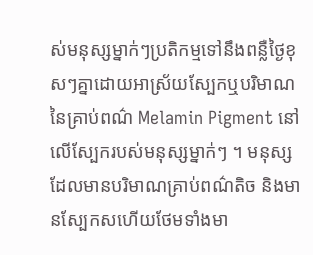ស់មនុស្សម្នាក់ៗប្រតិកម្មទៅនឹងពន្លឺថ្ងៃខុសៗគ្នាដោយអាស្រ័យស្បែកឬបរិមាណនៃគ្រាប់ពណ៌ Melamin Pigment នៅលើស្បែករបស់មនុស្សម្នាក់ៗ ។ មនុស្សដែលមានបរិមាណគ្រាប់ពណ៌តិច និងមានស្បែកសហើយថែមទាំងមា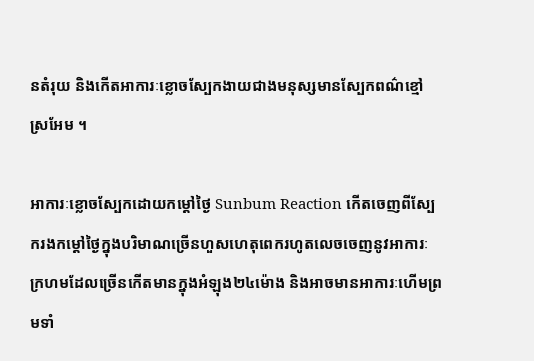នតំរុយ និងកើតអាការៈខ្លោចស្បែកងាយជាងមនុស្សមានស្បែកពណ៌ខ្មៅស្រអែម ។

អាការៈខ្លោចស្បែកដោយកម្ដៅថ្ងៃ Sunbum Reaction កើតចេញពីស្បែករងកម្ដៅថ្ងៃក្នុងបរិមាណច្រើនហួសហេតុពេករហូតលេចចេញនូវអាការៈក្រហមដែលច្រើនកើតមានក្នុងអំឡុង២៤ម៉ោង និងអាចមានអាការៈហើមព្រមទាំ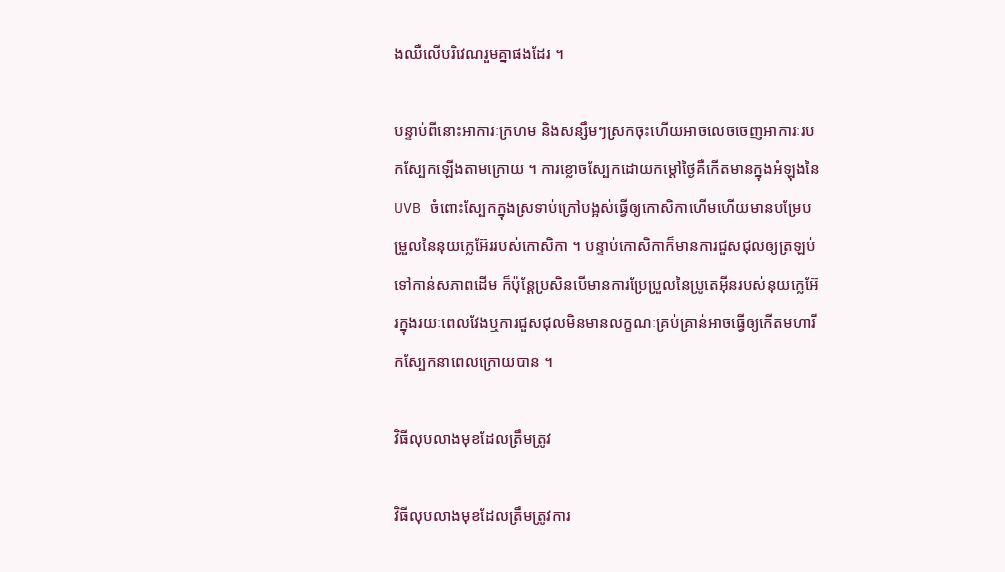ងឈឺលើបរិវេណរួមគ្នាផងដែរ ។

បន្ទាប់ពីនោះអាការៈក្រហម និងសន្សឹមៗស្រកចុះហើយអាចលេចចេញអាការៈរបកស្បែកឡើងតាមក្រោយ ។ ការខ្លោចស្បែកដោយកម្ដៅថ្ងៃគឺកើតមានក្នុងអំឡុងនៃ UVB ចំពោះស្បែកក្នុងស្រទាប់ក្រៅបង្អស់ធ្វើឲ្យកោសិកាហើមហើយមានបម្រែបម្រួលនៃនុយក្លេអ៊ែររបស់កោសិកា ។ បន្ទាប់កោសិកាក៏មានការជួសជុលឲ្យត្រឡប់ទៅកាន់សភាពដើម ក៏ប៉ុន្តែប្រសិនបើមានការប្រែប្រួលនៃប្រូតេអ៊ីនរបស់នុយក្លេអ៊ែរក្នុងរយៈពេលវែងឬការជួសជុលមិនមានលក្ខណៈគ្រប់គ្រាន់អាចធ្វើឲ្យកើតមហារីកស្បែកនាពេលក្រោយបាន ។

វិធីលុបលាងមុខដែលត្រឹមត្រូវ

វិធីលុបលាងមុខដែលត្រឹមត្រូវការ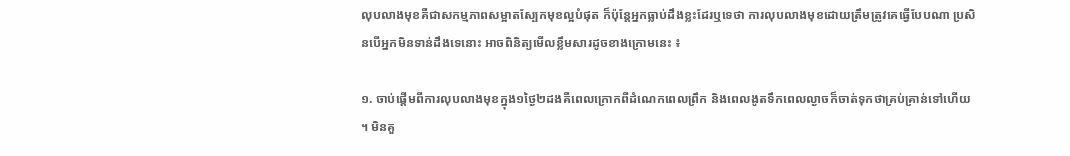លុបលាងមុខគឺជាសកម្មភាពសម្អាតស្បែកមុខល្អបំផុត ក៏ប៉ុន្តែអ្នកធ្លាប់ដឹងខ្លះដែរឬទេថា ការលុបលាងមុខដោយត្រឹមត្រូវគេធ្វើបែបណា ប្រសិនបើអ្នកមិនទាន់ដឹងទេនោះ អាចពិនិត្យមើលខ្លឹមសារដូចខាងក្រោមនេះ ៖

១. ចាប់ផ្តើមពីការលុបលាងមុខក្នុង១ថ្ងៃ២ដងគឺពេលក្រោកពីដំណេកពេលព្រឹក និងពេលងូតទឹកពេលល្ងាចក៏ចាត់ទុកថាគ្រប់គ្រាន់ទៅហើយ ។ មិនគួ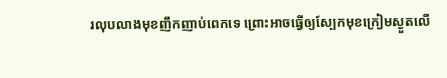រលុបលាងមុខញឹកញាប់ពេកទេ ព្រោះអាចធ្វើឲ្យស្បែកមុខក្រៀមស្ងួតលើ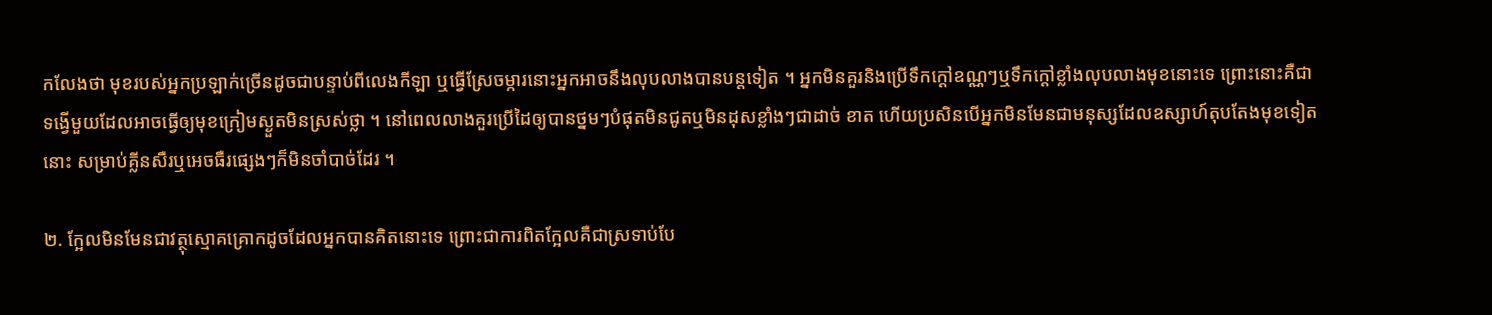កលែងថា មុខរបស់អ្នកប្រឡាក់ច្រើនដូចជាបន្ទាប់ពីលេងកីឡា ឬធ្វើស្រែចម្ការនោះអ្នកអាចនឹងលុបលាងបានបន្តទៀត ។ អ្នកមិនគួរនិងប្រើទឹកក្តៅឧណ្ណៗឬទឹកក្តៅខ្លាំងលុបលាងមុខនោះទេ ព្រោះនោះគឺជាទង្វើមួយដែលអាចធ្វើឲ្យមុខក្រៀមស្ងួតមិនស្រស់ថ្លា ។ នៅពេលលាងគួរប្រើដៃឲ្យបានថ្នមៗបំផុតមិនជូតឬមិនដុសខ្លាំងៗជាដាច់ ខាត ហើយប្រសិនបើអ្នកមិនមែនជាមនុស្សដែលឧស្សាហ៍តុបតែងមុខទៀតនោះ សម្រាប់គ្លីនសឺរឬអេចធឺរផ្សេងៗក៏មិនចាំបាច់ដែរ ។

២. ក្អែលមិនមែនជាវត្ថុស្មោគគ្រោកដូចដែលអ្នកបានគិតនោះទេ ព្រោះជាការពិតក្អែលគឺជាស្រទាប់បែ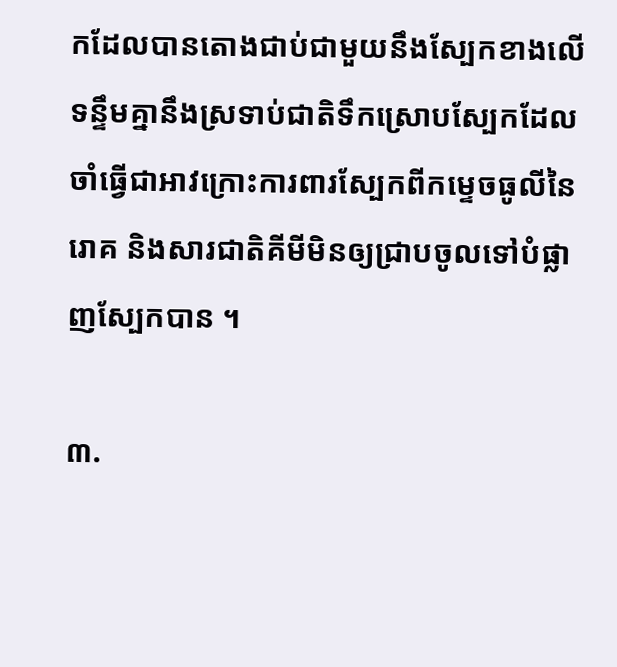កដែលបានតោងជាប់ជាមួយនឹងស្បែកខាងលើទន្ទឹមគ្នានឹងស្រទាប់ជាតិទឹកស្រោបស្បែកដែលចាំធ្វើជាអាវក្រោះការពារស្បែកពីកម្ទេចធូលីនៃរោគ និងសារជាតិគីមីមិនឲ្យជ្រាបចូលទៅបំផ្លាញស្បែកបាន ។

៣.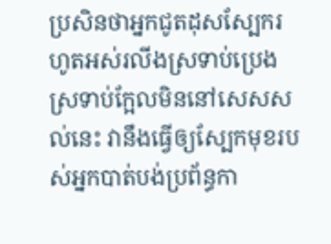ប្រសិនថាអ្នកជូតដុសស្បែករហូតអស់រលីងស្រទាប់ប្រេងស្រទាប់ក្អែលមិននៅសេសសល់នេះ វានឹងធ្វើឲ្យស្បែកមុខរបស់អ្នកបាត់បង់ប្រព័ន្ធកា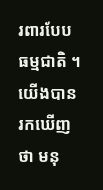រពារបែបធម្មជាតិ ។ យើងបានរកឃើញថា មនុ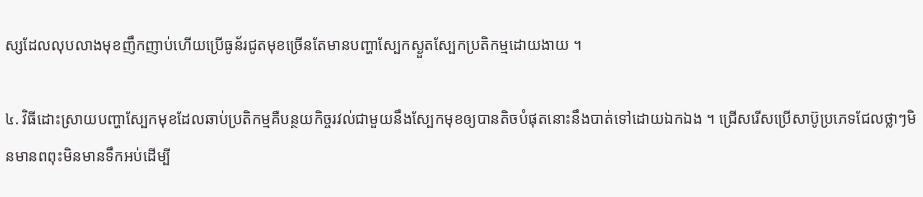ស្សដែលលុបលាងមុខញឹកញាប់ហើយប្រើធូន័រជូតមុខច្រើនតែមានបញ្ហាស្បែកស្ងួតស្បែកប្រតិកម្មដោយងាយ ។

៤. វិធីដោះស្រាយបញ្ហាស្បែកមុខដែលឆាប់ប្រតិកម្មគឺបន្ថយកិច្ចរវល់ជាមួយនឹងស្បែកមុខឲ្យបានតិចបំផុតនោះនឹងបាត់ទៅដោយឯកឯង ។ ជ្រើសរើសប្រើសាប៊ូប្រភេទជែលថ្លាៗមិនមានពពុះមិនមានទឹកអប់ដើម្បី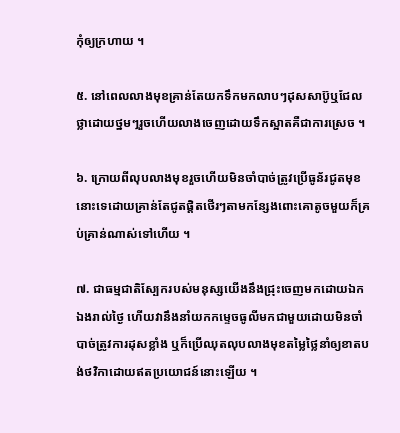កុំឲ្យក្រហាយ ។

៥. នៅពេលលាងមុខគ្រាន់តែយកទឹកមកលាបៗដុសសាប៊ូឬជែលថ្លាដោយថ្នមៗរួចហើយលាងចេញដោយទឹកស្អាតគឺជាការស្រេច ។

៦. ក្រោយពីលុបលាងមុខរួចហើយមិនចាំបាច់ត្រូវប្រើធូន័រជូតមុខនោះទេដោយគ្រាន់តែជូតផ្តិតថើរៗតាមកន្សែងពោះគោតូចមួយក៏គ្រប់គ្រាន់ណាស់ទៅហើយ ។

៧. ជាធម្មជាតិស្បែករបស់មនុស្សយើងនឹងជ្រុះចេញមកដោយឯកឯងរាល់ថ្ងៃ ហើយវានឹងនាំយកកម្ទេចធូលីមកជាមួយដោយមិនចាំបាច់ត្រូវការដុសខ្លាំង ឬក៏ប្រើឈុតលុបលាងមុខតម្លៃថ្លៃនាំឲ្យខាតបង់ថវិកាដោយឥតប្រយោជន៍នោះឡើយ ។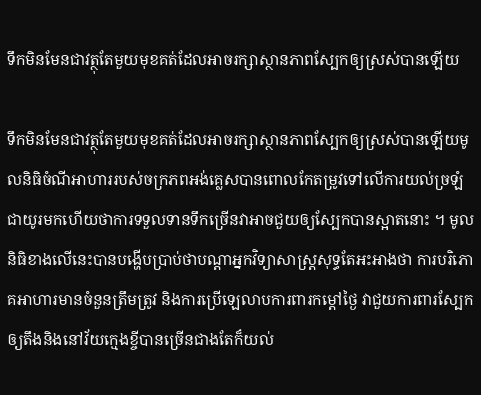ទឹកមិនមែនជាវត្ថុតែមួយមុខគត់ដែលអាចរក្សាស្ថានភាពស្បែកឲ្យស្រស់បានឡើយ

ទឹកមិនមែនជាវត្ថុតែមួយមុខគត់ដែលអាចរក្សាស្ថានភាពស្បែកឲ្យស្រស់បានឡើយមូលនិធិចំណីអាហាររបស់ចក្រភពអង់គេ្លសបានពោលកែតម្រូវទៅលើការយល់ច្រឡំជាយូរមកហើយថាការទទួលទានទឹកច្រើនវាអាចជួយឲ្យស្បែកបានស្អាតនោះ ។ មូលនិធិខាងលើនេះបានបង្ហើបប្រាប់ថាបណ្តាអ្នកវិទ្យាសាស្រ្តសុទ្ធតែអះអាងថា ការបរិភោគអាហារមានចំនួនត្រឹមត្រូវ និងការប្រើឡេលាបការពារកម្ដៅថ្ងៃ វាជួយការពារស្បែកឲ្យតឹងនិងនៅវ័យក្មេងខ្ចីបានច្រើនជាងតែក៏យល់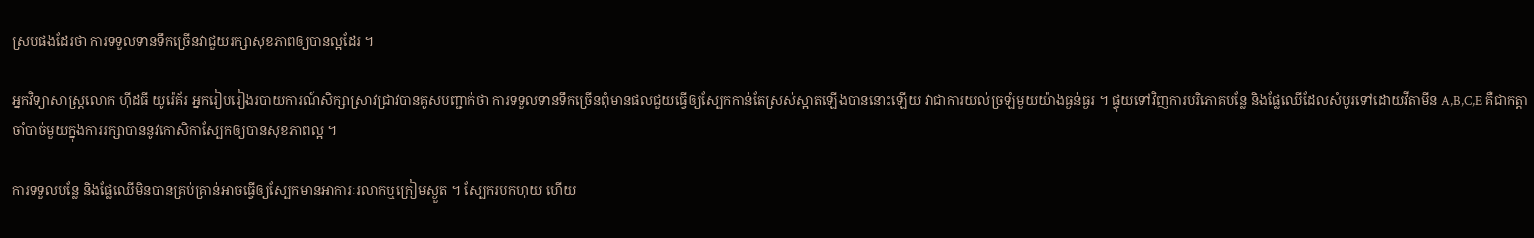ស្របផងដែរថា ការទទួលទានទឹកច្រើនវាជួយរក្សាសុខភាពឲ្យបានល្អដែរ ។

អ្នកវិទ្យាសាស្រ្តលោក ហ៊ីដធី យូរ៉េគ័រ អ្នករៀបរៀងរបាយការណ៍សិក្សាស្រាវជ្រាវបានគូសបញ្ជាក់ថា ការទទួលទានទឹកច្រើនពុំមានផលជួយធ្វើឲ្យស្បែកកាន់តែស្រស់ស្អាតឡើងបាននោះឡើយ វាជាការយល់ច្រឡំមួយយ៉ាងធ្ងន់ធ្ងរ ។ ផ្ទុយទៅវិញការបរិភោគបន្លែ និងផ្លែឈើដែលសំបូរទៅដោយវីតាមីន A,B,C,E គឺជាកត្តាចាំបាច់មួយក្នុងការរក្សាបាននូវកោសិកាស្បែកឲ្យបានសុខភាពល្អ ។

ការទទួលបន្លែ និងផ្លែឈើមិនបានគ្រប់គ្រាន់អាចធ្វើឲ្យស្បែកមានអាការៈរលាកឬក្រៀមស្ងួត ។ ស្បែករបកហុយ ហើយ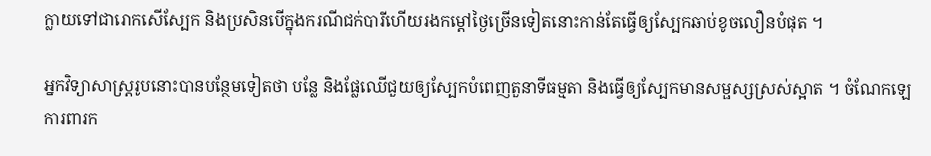ក្លាយទៅជារោកសើស្បែក និងប្រសិនបើក្នុងករណីជក់បារីហើយរងកម្ដៅថ្ងៃច្រើនទៀតនោះកាន់តែធ្វើឲ្យស្បែកឆាប់ខូចលឿនបំផុត ។

អ្នកវិទ្យាសាស្ត្ររូបនោះបានបន្ថែមទៀតថា បន្លែ និងផ្លែឈើជួយឲ្យស្បែកបំពេញតួនាទីធម្មតា និងធ្វើឲ្យស្បែកមានសម្ផស្សស្រស់ស្អាត ។ ចំណែកឡេការពារក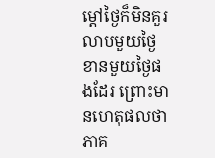ម្ដៅថ្ងៃក៏មិនគួរលាបមួយថ្ងៃខានមួយថ្ងៃផងដែរ ព្រោះមានហេតុផលថាភាគ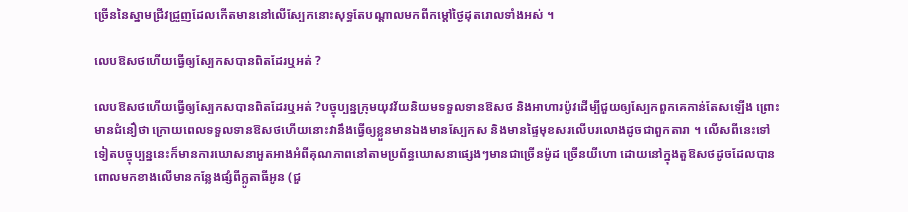ច្រើននៃស្នាមជ្រីវជ្រួញដែលកើតមាននៅលើស្បែកនោះសុទ្ធតែបណ្តាលមកពីកម្ដៅថ្ងៃដុតរោលទាំងអស់ ។

លេបឱសថហើយធ្វើឲ្យស្បែកសបានពិតដែរឬអត់ ?

លេបឱសថហើយធ្វើឲ្យស្បែកសបានពិតដែរឬអត់ ?បច្ចុប្បន្នក្រុមយុវវ័យនិយមទទួលទានឱសថ និងអាហារប៉ូវដើម្បីជួយឲ្យស្បែកពួកគេកាន់តែសឡើង ព្រោះមានជំនឿថា ក្រោយពេលទទួលទានឱសថហើយនោះវានឹងធ្វើឲ្យខ្លួនមានឯងមានស្បែកស និងមានផ្ទៃមុខសរលើបរលោងដូចជាពួកតារា ។ លើសពីនេះទៅទៀតបច្ចុប្បន្ននេះក៏មានការឃោសនាអួតអាងអំពីគុណភាពនៅតាមប្រព័ន្ធឃោសនាផ្សេងៗមានជាច្រើនម៉ូដ ច្រើនយីហោ ដោយនៅក្នុងតួឱសថដូចដែលបានពោលមកខាងលើមានកន្លែងផ្សំពីក្លូតាធីអូន (ជួ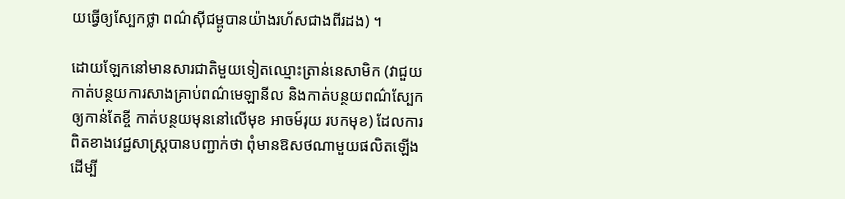យធ្វើឲ្យស្បែកថ្លា ពណ៌ស៊ីជម្ពូបានយ៉ាងរហ័សជាងពីរដង) ។

ដោយឡែកនៅមានសារជាតិមួយទៀតឈ្មោះត្រាន់នេសាមិក (វាជួយកាត់បន្ថយការសាងគ្រាប់ពណ៌មេឡានីល និងកាត់បន្ថយពណ៌ស្បែកឲ្យកាន់តែខ្ចី កាត់បន្ថយមុននៅលើមុខ អាចម៍រុយ របកមុខ) ដែលការពិតខាងវេជ្ជសាស្រ្តបានបញ្ជាក់ថា ពុំមានឱសថណាមួយផលិតឡើងដើម្បី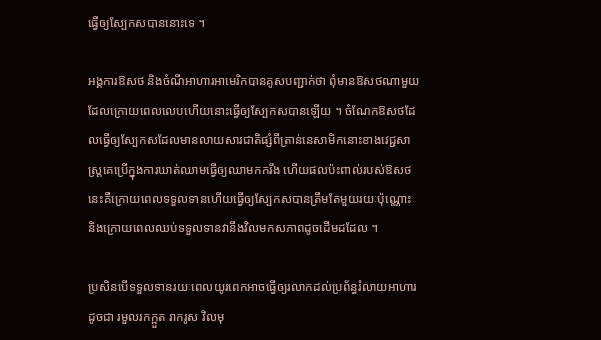ធ្វើឲ្យស្បែកសបាននោះទេ ។

អង្គការឱសថ និងចំណីអាហារអាមេរិកបានគូសបញ្ជាក់ថា ពុំមានឱសថណាមួយដែលក្រោយពេលលេបហើយនោះធ្វើឲ្យស្បែកសបានឡើយ ។ ចំណែកឱសថដែលធ្វើឲ្យស្បែកសដែលមានលាយសារជាតិផ្សំពីត្រាន់នេសាមិកនោះខាងវេជ្ជសាស្រ្តគេប្រើក្នុងការឃាត់ឈាមធ្វើឲ្យឈាមកករឹង ហើយផលប៉ះពាល់របស់ឱសថនេះគឺក្រោយពេលទទួលទានហើយធ្វើឲ្យស្បែកសបានត្រឹមតែមួយរយៈប៉ុណ្ណោះ និងក្រោយពេលឈប់ទទួលទានវានឹងវិលមកសភាពដូចដើមដដែល ។

ប្រសិនបើទទួលទានរយៈពេលយូរពេកអាចធ្វើឲ្យរលាកដល់ប្រព័ន្ធរំលាយអាហារដូចជា រមួលរកក្អួត រាករូស វិលមុ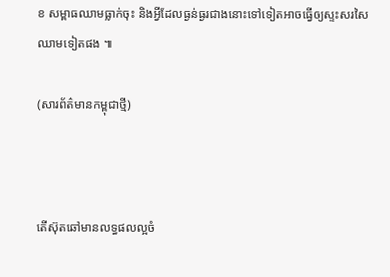ខ សម្ពាធឈាមធ្លាក់ចុះ និងអ្វីដែលធ្ងន់ធ្ងរជាងនោះទៅទៀតអាចធ្វើឲ្យស្ទះសរសៃឈាមទៀតផង ៕

(សារព័ត៌មានកម្ពុជាថ្មី)



តើស៊ុតឆៅមានលទ្ធផលល្អចំ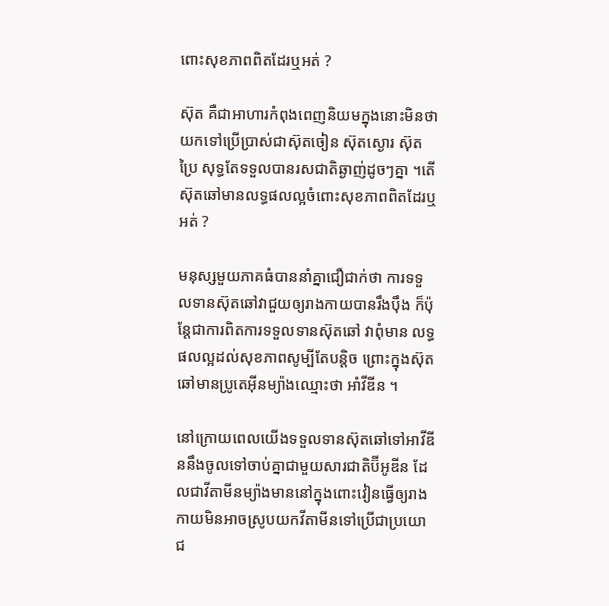ពោះសុខភាពពិតដែរឬអត់ ?

ស៊ុត គឺជាអាហារកំពុងពេញនិយមក្នុងនោះមិនថាយកទៅប្រើប្រាស់ជាស៊ុតចៀន ស៊ុតស្ងោរ ស៊ុតប្រៃ សុទ្ធតែទទួលបានរសជាតិឆ្ងាញ់ដូចៗគ្នា ។តើស៊ុតឆៅមានលទ្ធផលល្អចំពោះសុខភាពពិតដែរឬអត់ ?

មនុស្សមួយភាគធំបាននាំគ្នាជឿជាក់ថា ការទទួលទានស៊ុតឆៅវាជួយឲ្យរាងកាយបានរឹងប៉ឹង ក៏ប៉ុន្តែជាការពិតការទទួលទានស៊ុតឆៅ វាពុំមាន លទ្ធផលល្អដល់សុខភាពសូម្បីតែបន្តិច ព្រោះក្នុងស៊ុតឆៅមានប្រូតេអ៊ីនម្យ៉ាងឈ្មោះថា អាំវីឌីន ។

នៅក្រោយពេលយើងទទួលទានស៊ុតឆៅទៅអាវីឌីននឹងចូលទៅចាប់គ្នាជាមួយសារជាតិប៊ីអូឌីន ដែលជាវីតាមីនម្យ៉ាងមាននៅក្នុងពោះវៀនធ្វើឲ្យរាងកាយមិនអាចស្រូបយកវីតាមីនទៅប្រើជាប្រយោជ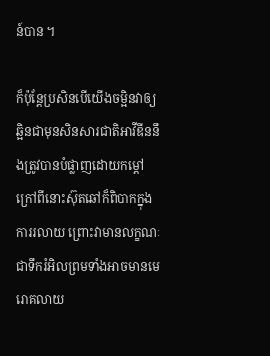ន៍បាន ។

ក៏ប៉ុនែ្តប្រសិនបើយើងចម្អិនវាឲ្យឆ្អិនជាមុនសិនសារជាតិអាវីឌីននឹងត្រូវបានបំផ្លាញដោយកម្ដៅ ក្រៅពីនោះស៊ុតឆៅក៏ពិបាកក្នុងការរលាយ ព្រោះវាមានលក្ខណៈជាទឹករំអិលព្រមទាំងអាចមានមេរោគលាយ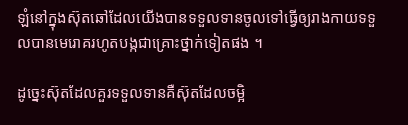ឡំនៅក្នុងស៊ុតឆៅដែលយើងបានទទួលទានចូលទៅធ្វើឲ្យរាងកាយទទួលបានមេរោគរហូតបង្កជាគ្រោះថ្នាក់ទៀតផង ។

ដូច្នេះស៊ុតដែលគួរទទួលទានគឺស៊ុតដែលចម្អិ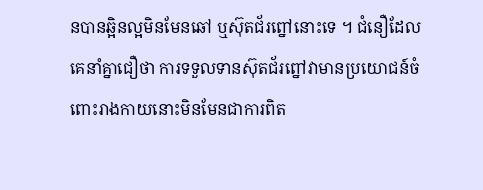នបានឆ្អិនល្អមិនមែនឆៅ ឬស៊ុតជ័រព្នៅនោះទេ ។ ជំនឿដែលគេនាំគ្នាជឿថា ការទទួលទានស៊ុតជ័រព្នៅវាមានប្រយោជន៍ចំពោះរាងកាយនោះមិនមែនជាការពិត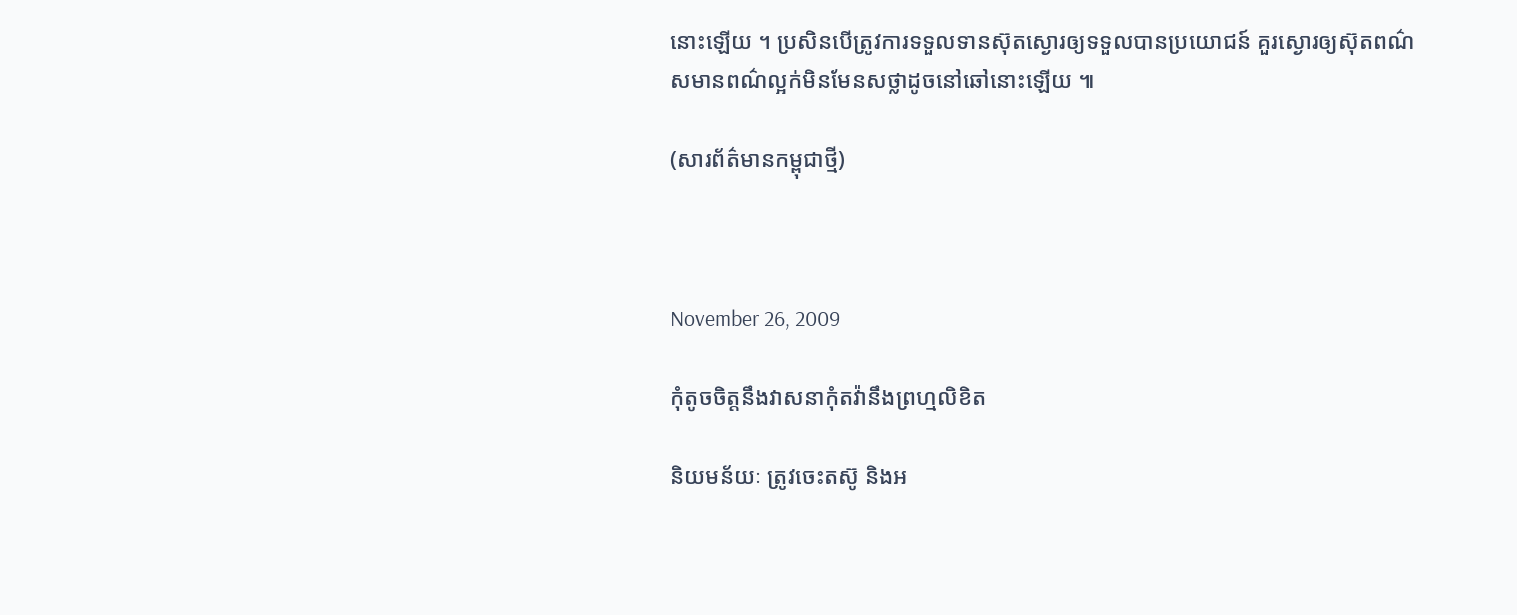នោះឡើយ ។ ប្រសិនបើត្រូវការទទួលទានស៊ុតស្ងោរឲ្យទទួលបានប្រយោជន៍ គួរស្ងោរឲ្យស៊ុតពណ៌សមានពណ៌ល្អក់មិនមែនសថ្លាដូចនៅឆៅនោះឡើយ ៕

(សារព័ត៌មានកម្ពុជាថ្មី)



November 26, 2009

កុំតូចចិត្តនឹងវាសនាកុំតវ៉ានឹងព្រហ្មលិខិត

និយមន័យៈ ត្រូវចេះតស៊ូ និងអ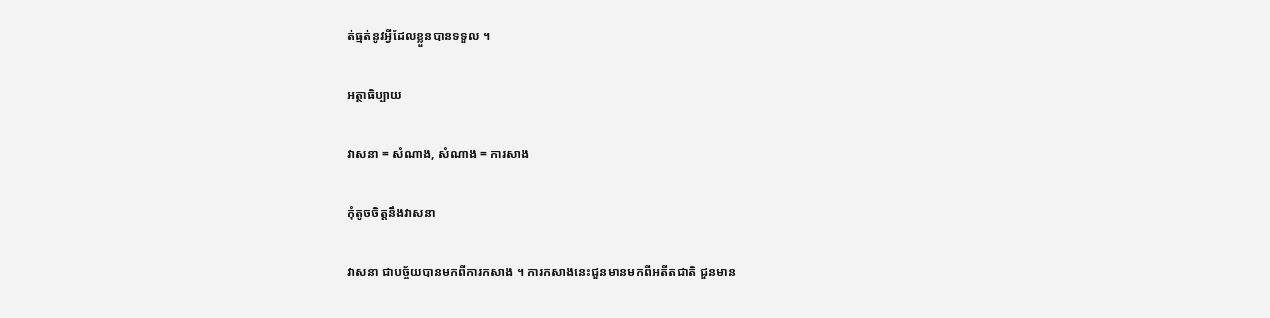ត់ធ្មត់នូវអ្វីដែលខ្លួនបានទទួល ។

អត្ថាធិប្បាយ

វាសនា = សំណាង, សំណាង = ការសាង

កុំតូចចិត្តនឹងវាសនា

វាសនា ជាបច្ច័យបានមកពីការកសាង ។ ការកសាងនេះជួនមានមកពីអតីតជាតិ ជួនមាន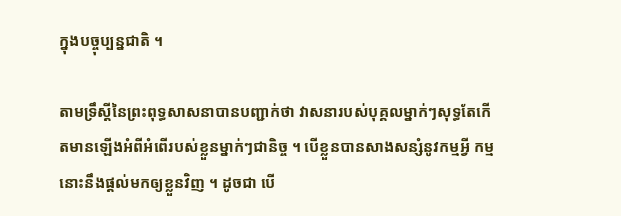ក្នុងបច្ចុប្បន្នជាតិ ។

តាមទ្រឹស្ដីនៃព្រះពុទ្ធសាសនាបានបញ្ជាក់ថា វាសនារបស់បុគ្គលម្នាក់ៗសុទ្ធតែកើតមានឡើងអំពីអំពើរបស់ខ្លួនម្នាក់ៗជានិច្ច ។ បើខ្លួនបានសាងសន្សំនូវកម្មអ្វី កម្មនោះនឹងផ្ដល់មកឲ្យខ្លួនវិញ ។ ដូចជា បើ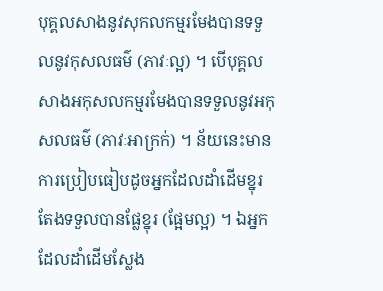បុគ្គលសាងនូវសុកលកម្មរមែងបានទទួលនូវកុសលធម៌ (ភាវៈល្អ) ។ បើបុគ្គលសាងអកុសលកម្មរមែងបានទទួលនូវអកុសលធម៌ (ភាវៈអាក្រក់) ។ ន័យនេះមានការប្រៀបធៀបដូចអ្នកដែលដាំដើមខ្នុរ តែងទទួលបានផ្លែខ្នុរ (ផ្អែមល្អ) ។ ឯអ្នកដែលដាំដើមស្លែង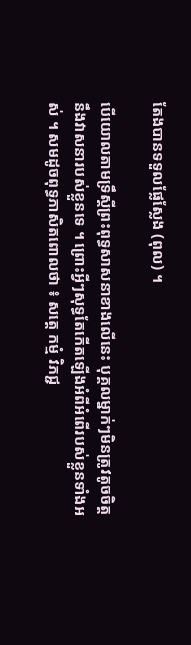តែងបានទទួលផ្លែស្លែង (ពុល) ។

បើយោលតាមទ្រឹស្ដីព្រះពុទ្ធសាសនាខាងលើនេះ បុគ្គលម្នាក់ៗមិនត្រូវតូចចិត្តនឹងវាសនារបស់ខ្លួនទេ ។ ព្រោះអ្វីៗសុទ្ធតែកើតឡើងអំពីអំពើរបស់ខ្លួនទាំងអស់ ។ សមដូចពុទ្ធភាសិតពោលថា ៖ សត្តេ កម្មំ វិភជ្ជ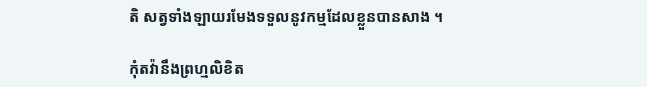តិ សត្វទាំងឡាយរមែងទទួលនូវកម្មដែលខ្លួនបានសាង ។

កុំតវ៉ានឹងព្រហ្មលិខិត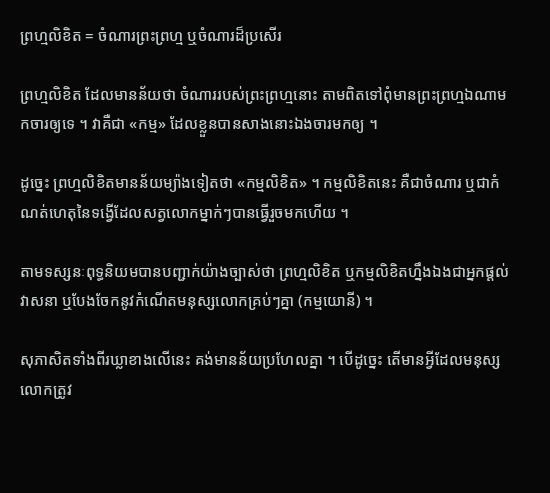ព្រហ្មលិខិត = ចំណារព្រះព្រហ្ម ឬចំណារដ៏ប្រសើរ

ព្រហ្មលិខិត ដែលមានន័យថា ចំណាររបស់ព្រះព្រហ្មនោះ តាមពិតទៅពុំមានព្រះព្រហ្មឯណាមកចារឲ្យទេ ។ វាគឺជា «កម្ម» ដែលខ្លួនបានសាងនោះឯងចារមកឲ្យ ។

ដូច្នេះ ព្រហ្មលិខិតមានន័យម្យ៉ាងទៀតថា «កម្មលិខិត» ។ កម្មលិខិតនេះ គឺជាចំណារ ឬជាកំណត់ហេតុនៃទង្វើដែលសត្វលោកម្នាក់ៗបានធ្វើរួចមកហើយ ។

តាមទស្សនៈពុទ្ធនិយមបានបញ្ជាក់យ៉ាងច្បាស់ថា ព្រហ្មលិខិត ឬកម្មលិខិតហ្នឹងឯងជាអ្នកផ្ដល់វាសនា ឬបែងចែកនូវកំណើតមនុស្សលោកគ្រប់ៗគ្នា (កម្មយោនី) ។

សុភាសិតទាំងពីរឃ្លាខាងលើនេះ គង់មានន័យប្រហែលគ្នា ។ បើដូច្នេះ តើមានអ្វីដែលមនុស្សលោកត្រូវ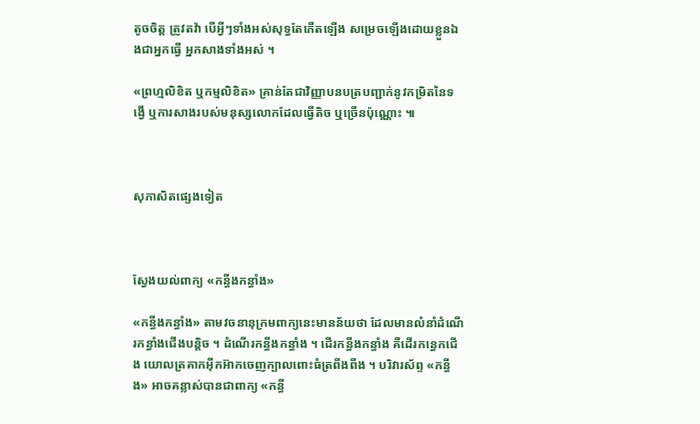តូចចិត្ត ត្រូវតវ៉ា បើអ្វីៗទាំងអស់សុទ្ធតែកើតឡើង សម្រេចឡើងដោយខ្លួនឯងជាអ្នកធ្វើ អ្នកសាងទាំងអស់ ។

«ព្រហ្មលិខិត ឬកម្មលិខិត» គ្រាន់តែជាវិញ្ញាបនបត្របញ្ជាក់នូវកម្រិតនៃទង្វើ ឬការសាងរបស់មនុស្សលោកដែលធ្វើតិច ឬច្រើនប៉ុណ្ណោះ ៕



សុភាសិតផ្សេងទៀត



ស្វែងយល់ពាក្យ «កន្ធីងកន្ធាំង»

«កន្ធីងកន្ធាំង» តាមវចនានុក្រមពាក្យនេះមានន័យថា ដែលមានលំនាំដំណើរកន្ធាំងជើងបន្តិច ។ ដំណើរកន្ធីងកន្ធាំង ។ ដើរកន្ធីងកន្ធាំង គឺដើរកន្ធេកជើង យោលត្រគាកអ៊ីកអ៊ាកចេញក្បាលពោះធំត្រពីងពីង ។ បរិវារស័ព្ទ «កន្ធីង» អាចគន្លាស់បានជាពាក្យ «កន្ធី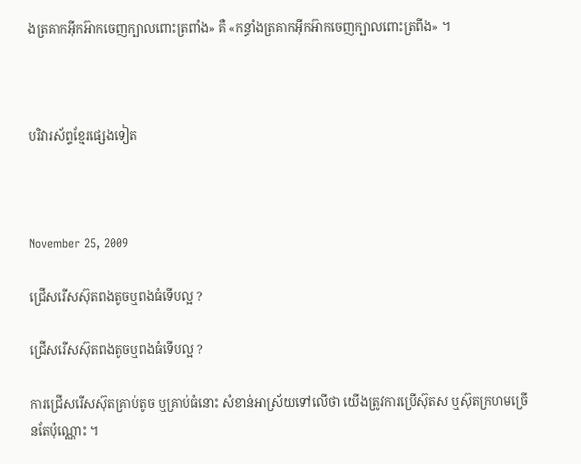ងត្រគាកអ៊ីកអ៊ាកចេញក្បាលពោះត្រពាំង» គឺ «កន្ធាំងត្រគាកអ៊ីកអ៊ាកចេញក្បាលពោះត្រពីង» ។



បរិវារស័ព្ទខ្មែរផ្សេងទៀត



November 25, 2009

ជ្រើសរើសស៊ុតពងតូចឬពងធំទើបល្អ ?

ជ្រើសរើសស៊ុតពងតូចឬពងធំទើបល្អ ?

ការជ្រើសរើសស៊ុតគ្រាប់តូច ឬគ្រាប់ធំនោះ សំខាន់អាស្រ័យទៅលើថា យើងត្រូវការប្រើស៊ុតស ឬស៊ុតក្រហមច្រើនតែប៉ុណ្ណោះ ។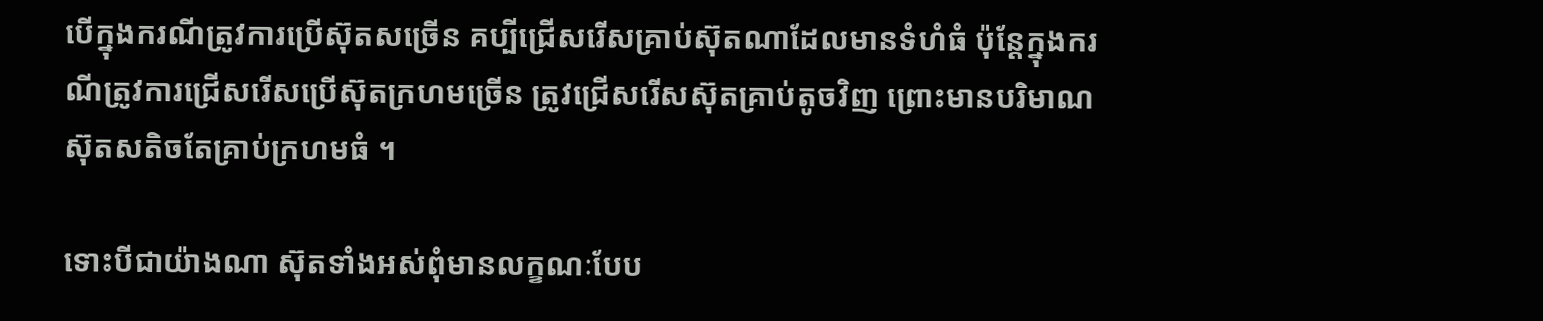បើក្នុងករណីត្រូវការប្រើស៊ុតសច្រើន គប្បីជ្រើសរើសគ្រាប់ស៊ុតណាដែលមានទំហំធំ ប៉ុន្តែក្នុងករណីត្រូវការជ្រើសរើសប្រើស៊ុតក្រហមច្រើន ត្រូវជ្រើសរើសស៊ុតគ្រាប់តូចវិញ ព្រោះមានបរិមាណស៊ុតសតិចតែគ្រាប់ក្រហមធំ ។

ទោះបីជាយ៉ាងណា ស៊ុតទាំងអស់ពុំមានលក្ខណៈបែប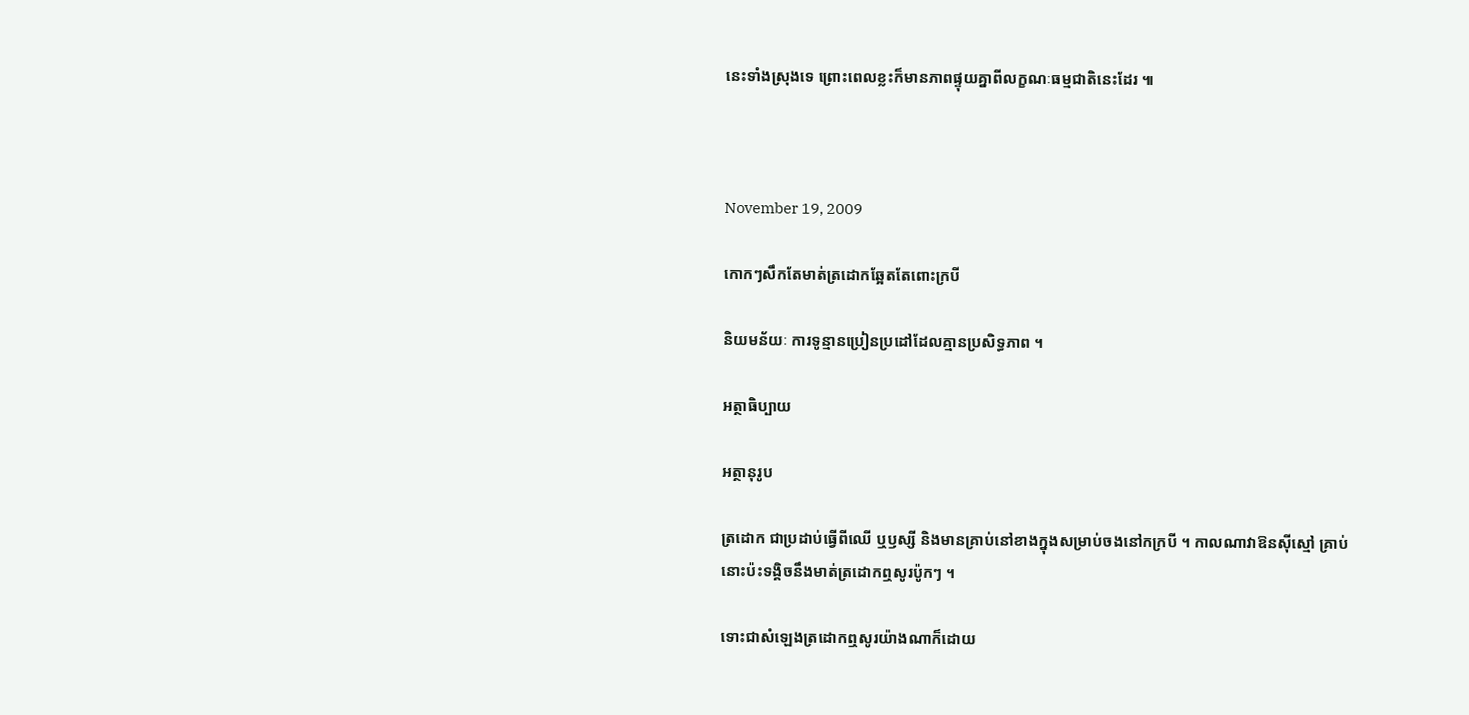នេះទាំងស្រុងទេ ព្រោះពេលខ្លះក៏មានភាពផ្ទុយគ្នាពីលក្ខណៈធម្មជាតិនេះដែរ ៕



November 19, 2009

កោកៗសឹកតែមាត់ត្រដោកឆ្អែតតែពោះក្របី

និយមន័យៈ ការទូន្មានប្រៀនប្រដៅដែលគ្មានប្រសិទ្ធភាព ។

អត្ថាធិប្បាយ

អត្ថានុរូប

ត្រដោក ជាប្រដាប់ធ្វើពីឈើ ឬឫស្សី និងមានគ្រាប់នៅខាងក្នុងសម្រាប់ចងនៅកក្របី ។ កាលណាវាឱនស៊ីស្មៅ គ្រាប់នោះប៉ះទង្គិចនឹងមាត់ត្រដោកឮសូរប៉ូកៗ ។

ទោះជាសំឡេងត្រដោកឮសូរយ៉ាងណាក៏ដោយ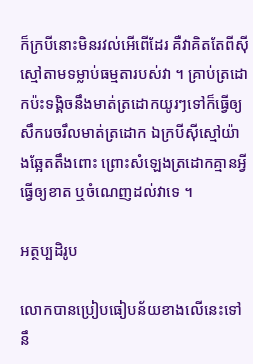ក៏ក្របីនោះមិនរវល់អើពើដែរ គឺវាគិតតែពីស៊ីស្មៅតាមទម្លាប់ធម្មតារបស់វា ។ គ្រាប់ត្រដោកប៉ះទង្គិចនឹងមាត់ត្រដោកយូរៗទៅក៏ធ្វើឲ្យសឹករេចរឹលមាត់ត្រដោក ឯក្របីស៊ីស្មៅយ៉ាងឆ្អែតតឹងពោះ ព្រោះសំឡេងត្រដោកគ្មានអ្វីធ្វើឲ្យខាត ឬចំណេញដល់វាទេ ។

អត្ថប្បដិរូប

លោកបានប្រៀបធៀបន័យខាងលើនេះទៅនឹ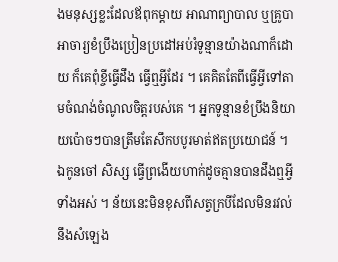ងមនុស្សខ្លះដែលឪពុកម្ដាយ អាណាព្យាបាល ឬគ្រូបាអាចារ្យខំប្រឹងប្រៀនប្រដៅអប់រំទូន្មានយ៉ាងណាក៏ដោយ ក៏គេពុំខ្ចីធ្វើដឹង ធ្វើឮអ្វីដែរ ។ គេគិតតែពីធ្វើអ្វីទៅតាមចំណង់ចំណូលចិត្តរបស់គេ ។ អ្នកទូន្មានខំប្រឹងនិយាយប៉ោចៗបានត្រឹមតែសឹកបបូរមាត់ឥតប្រយោជន៍ ។ ឯកូនចៅ សិស្ស ធ្វើព្រងើយហាក់ដូចគ្មានបានដឹងឮអ្វីទាំងអស់ ។ ន័យនេះមិនខុសពីសត្វក្របីដែលមិនរវល់នឹងសំឡេង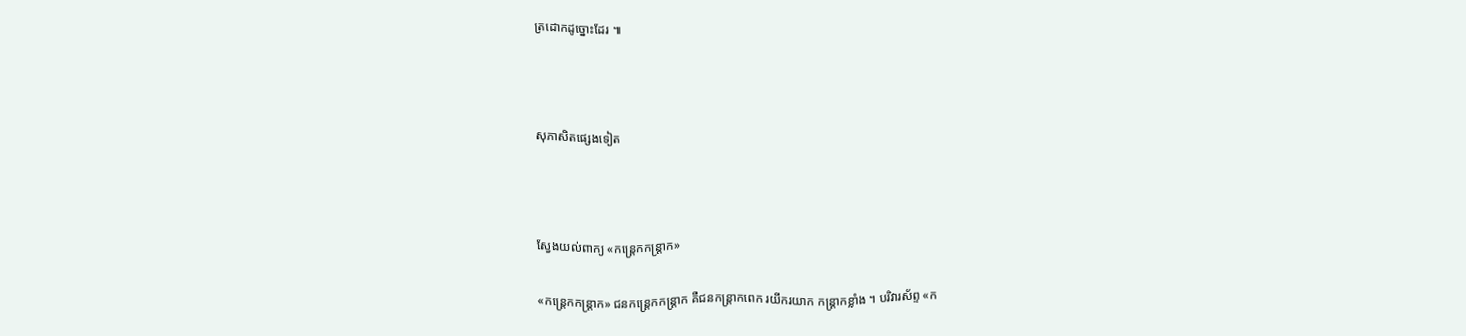ត្រដោកដូច្នោះដែរ ៕



សុភាសិតផ្សេងទៀត



ស្វែងយល់ពាក្យ «កន្ត្រេកកន្ត្រាក»

«កន្ត្រេកកន្ត្រាក» ជនកន្ត្រេកកន្ត្រាក គឺជនកន្ត្រាកពេក រយីករយាក កន្ត្រាកខ្លាំង ។ បរិវារស័ព្ទ «ក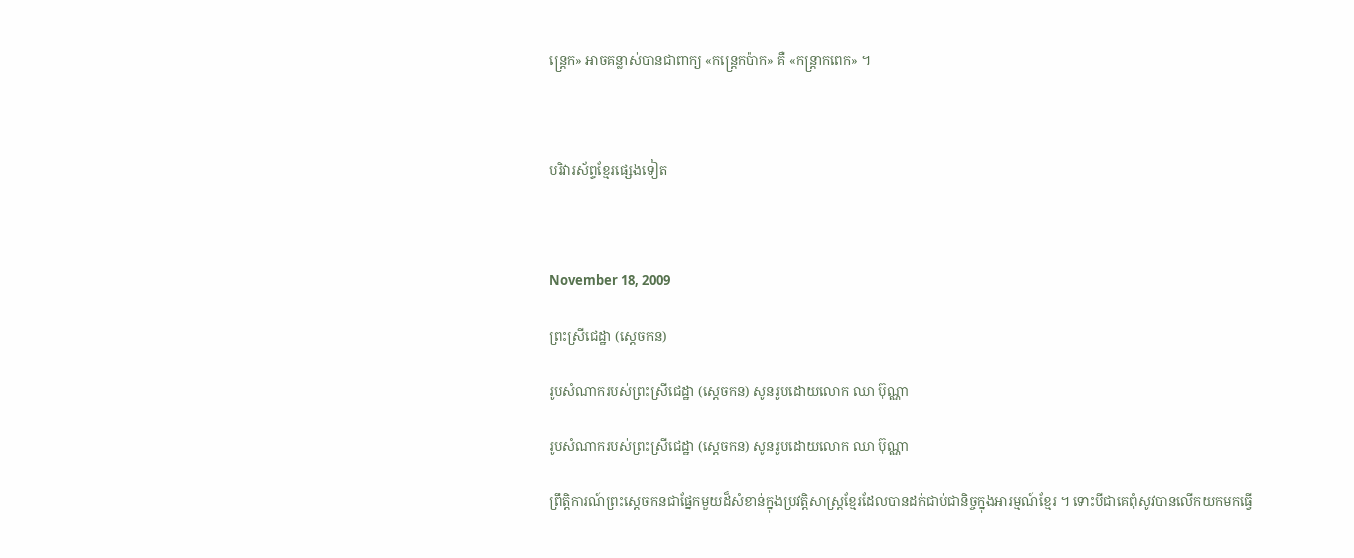ន្ត្រេក» អាចគន្លាស់បានជាពាក្យ «កន្ត្រេកប៉ាក» គឺ «កន្ត្រាកពេក» ។



បរិវារស័ព្ទខ្មែរផ្សេងទៀត



November 18, 2009

ព្រះស្រីជេដ្ឋា (ស្ដេចកន)

រូបសំណាករបស់ព្រះស្រីជេដ្ឋា (ស្ដេចកន) សូនរូបដោយលោក ឈា ប៊ុណ្ណា

រូបសំណាករបស់ព្រះស្រីជេដ្ឋា (ស្ដេចកន) សូនរូបដោយលោក ឈា ប៊ុណ្ណា

ព្រឹត្តិការណ៍ព្រះស្ដេចកនជាផ្នែកមួយដ៏សំខាន់ក្នុងប្រវត្តិសាស្ត្រខ្មែរដែលបានដក់ជាប់ជានិច្ចក្នុងអារម្មណ៍ខ្មែរ ។ ទោះបីជាគេពុំសូវបានលើកយកមកធ្វើ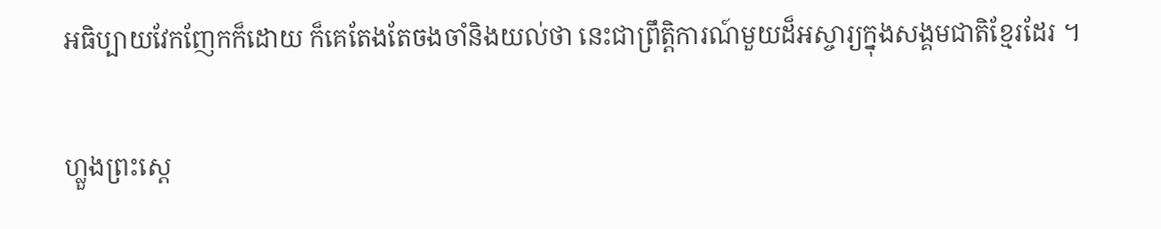អធិប្បាយវែកញែកក៏ដោយ ក៏គេតែងតែចងចាំនិងយល់ថា នេះជាព្រឹត្តិការណ៍មួយដ៏អស្ចារ្យក្នុងសង្គមជាតិខ្មែរដែរ ។

ហ្លួងព្រះស្ដេ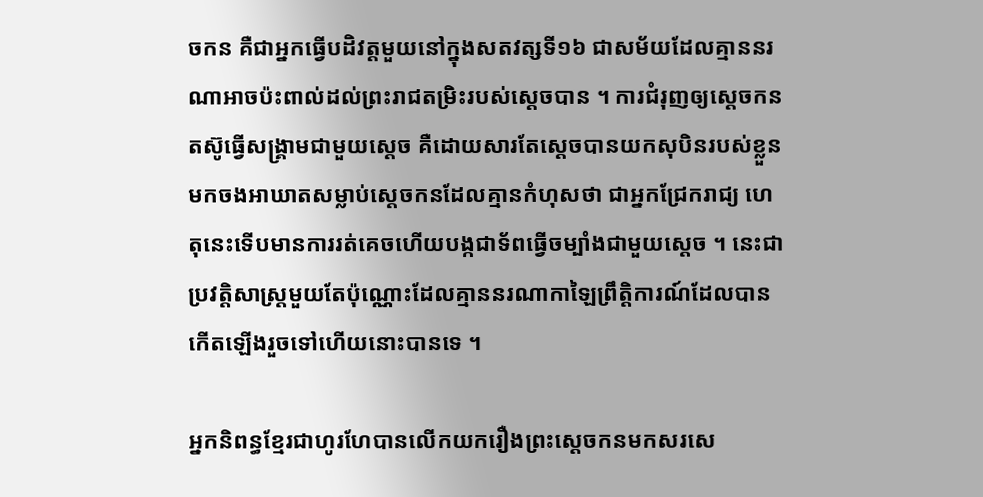ចកន គឺជាអ្នកធ្វើបដិវត្ដមួយនៅក្នុងសតវត្សទី១៦ ជាសម័យដែលគ្មាននរណាអាចប៉ះពាល់ដល់ព្រះរាជតម្រិះរបស់ស្ដេចបាន ។ ការជំរុញឲ្យស្ដេចកនតស៊ូធ្វើសង្គ្រាមជាមួយស្ដេច គឺដោយសារតែស្ដេចបានយកសុបិនរបស់ខ្លួនមកចងអាឃាតសម្លាប់ស្ដេចកនដែលគ្មានកំហុសថា ជាអ្នកជ្រែករាជ្យ ហេតុនេះទើបមានការរត់គេចហើយបង្កជាទ័ពធ្វើចម្បាំងជាមួយស្ដេច ។ នេះជាប្រវត្ដិសាស្ដ្រមួយតែប៉ុណ្ណោះដែលគ្មាននរណាកាឡៃព្រឹត្ដិការណ៍ដែលបានកើតឡើងរួចទៅហើយនោះបានទេ ។

អ្នកនិពន្ធខ្មែរជាហូរហែបានលើកយករឿងព្រះស្ដេចកនមកសរសេ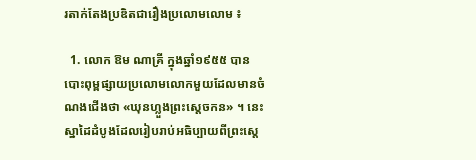រតាក់តែងប្រឌិតជារឿងប្រលោមលោម ៖

  1. លោក ឱម ណាគ្រី ក្នុងឆ្នាំ១៩៥៥ បានបោះពុម្ពផ្សាយប្រលោមលោកមួយដែលមានចំណងជើងថា «ឃុនហ្លួងព្រះស្ដេចកន» ។ នេះស្នាដៃដំបូងដែលរៀបរាប់អធិប្បាយពីព្រះស្ដេ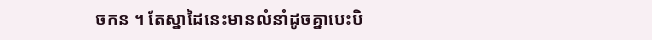ចកន ។ តែស្នាដៃនេះមានលំនាំដូចគ្នាបេះបិ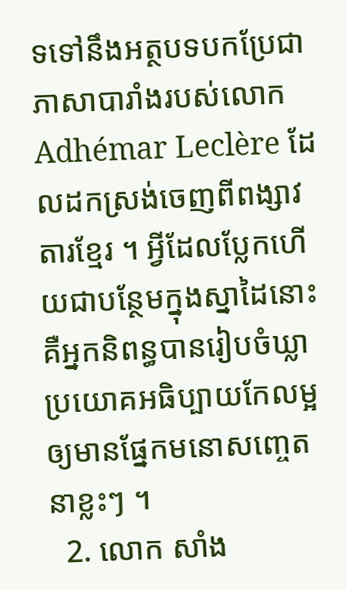ទទៅនឹងអត្ថបទបកប្រែជាភាសាបារាំងរបស់លោក Adhémar Leclère ដែលដកស្រង់ចេញពីពង្សាវតារខ្មែរ ។ អ្វីដែលប្លែកហើយជាបន្ថែមក្នុងស្នាដៃនោះគឺអ្នកនិពន្ធបានរៀបចំឃ្លាប្រយោគអធិប្បាយកែលម្អឲ្យមានផ្នែកមនោសញ្ចេតនាខ្លះៗ ។
  2. លោក សាំង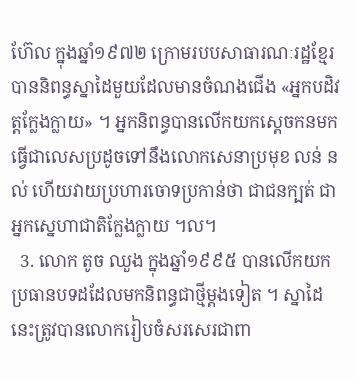ហ៊ែល ក្នុងឆ្នាំ១៩៧២ ក្រោមរបបសាធារណៈរដ្ឋខ្មែរ បាននិពន្ធស្នាដៃមួយដែលមានចំណងជើង «អ្នកបដិវត្តក្លែងក្លាយ» ។ អ្នកនិពន្ធបានលើកយកស្ដេចកនមកធ្វើជាលេសប្រដូចទៅនឹងលោកសេនាប្រមុខ លន់ នល់ ហើយវាយប្រហារចោទប្រកាន់ថា ជាជនក្បត់ ជាអ្នកស្នេហាជាតិក្លែងក្លាយ ។ល។
  3. លោក តូច ឈួង ក្នុងឆ្នាំ១៩៩៥ បានលើកយកប្រធានបទដដែលមកនិពន្ធជាថ្មីម្ដងទៀត ។ ស្នាដៃនេះត្រូវបានលោករៀបចំសរសេរជាពា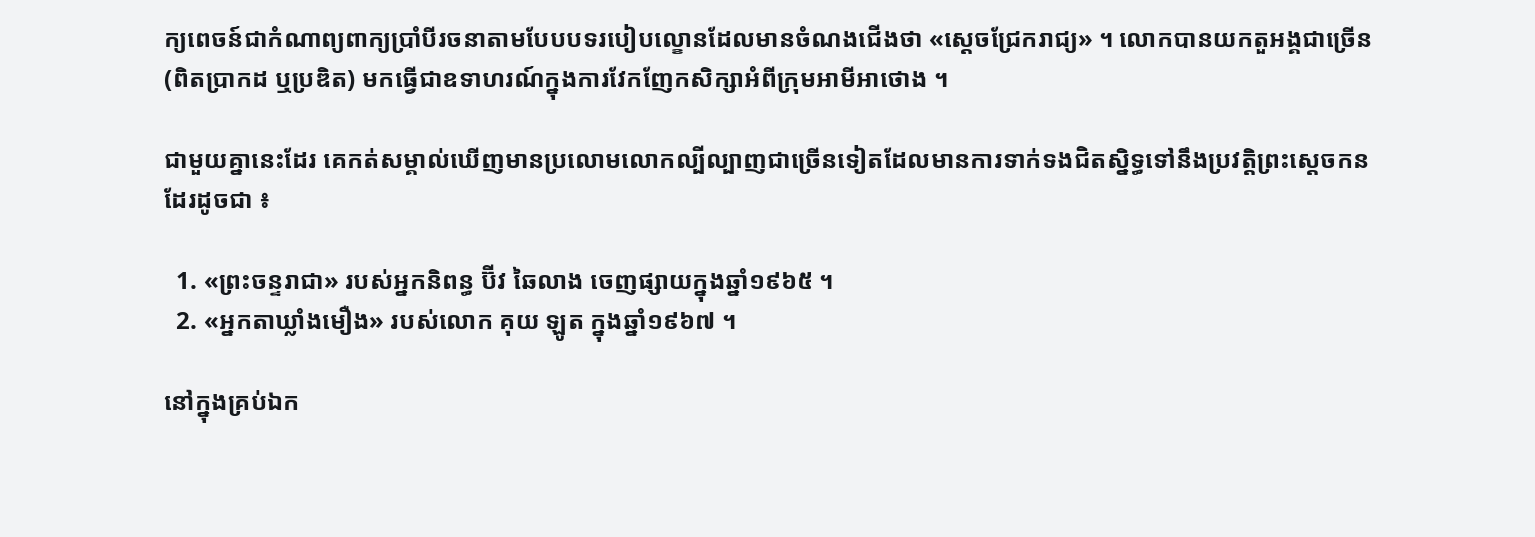ក្យពេចន៍ជាកំណាព្យពាក្យប្រាំបីរចនាតាមបែបបទរបៀបល្ខោនដែលមានចំណងជើងថា «ស្ដេចជ្រែករាជ្យ» ។ លោកបានយកតួអង្គជាច្រើន (ពិតប្រាកដ ឬប្រឌិត) មកធ្វើជាឧទាហរណ៍ក្នុងការវែកញែកសិក្សាអំពីក្រុមអាមីអាថោង ។

ជាមួយគ្នានេះដែរ គេកត់សម្គាល់ឃើញមានប្រលោមលោកល្បីល្បាញជាច្រើនទៀតដែលមានការទាក់ទងជិតស្និទ្ធទៅនឹងប្រវត្តិព្រះស្ដេចកនដែរដូចជា ៖

  1. «ព្រះចន្ទរាជា» របស់អ្នកនិពន្ធ ប៊ីវ ឆៃលាង ចេញផ្សាយក្នុងឆ្នាំ១៩៦៥ ។
  2. «អ្នកតាឃ្លាំងមឿង» របស់លោក គុយ ឡូត ក្នុងឆ្នាំ១៩៦៧ ។

នៅក្នុងគ្រប់ឯក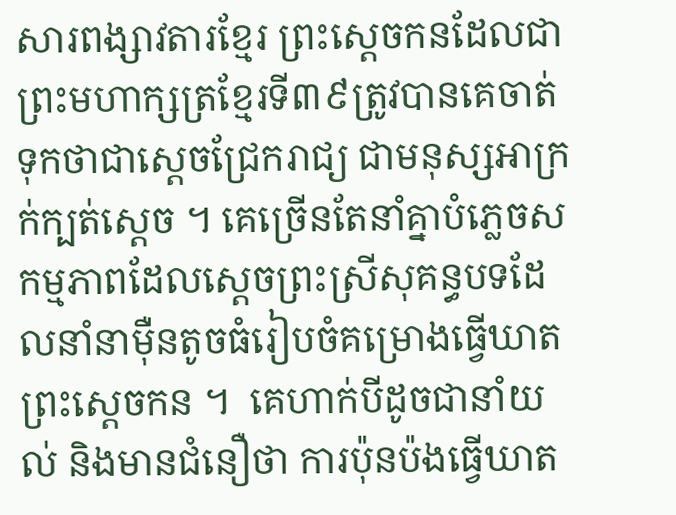សារពង្សាវតារខ្មែរ ព្រះស្ដេចកនដែលជាព្រះមហាក្សត្រខ្មែរទី៣៩ត្រូវបានគេចាត់ទុកថាជាស្ដេចជ្រែករាជ្យ ជាមនុស្សអាក្រក់ក្បត់ស្ដេច ។ គេច្រើនតែនាំគ្នាបំភ្លេចសកម្មភាពដែលស្ដេចព្រះស្រីសុគន្ធបទដែលនាំនាម៉ឺនតូចធំរៀបចំគម្រោងធ្វើឃាតព្រះស្ដេចកន ។  គេហាក់បីដូចជានាំយល់ និងមានជំនឿថា ការប៉ុនប៉ងធ្វើឃាត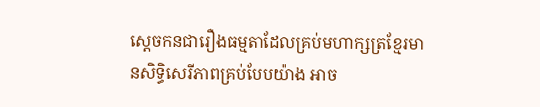ស្ដេចកនជារឿងធម្មតាដែលគ្រប់មហាក្សត្រខ្មែរមានសិទ្ធិសេរីភាពគ្រប់បែបយ៉ាង អាច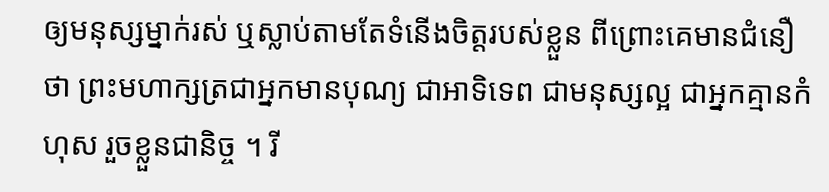ឲ្យមនុស្សម្នាក់រស់ ឬស្លាប់តាមតែទំនើងចិត្តរបស់ខ្លួន ពីព្រោះគេមានជំនឿថា ព្រះមហាក្សត្រជាអ្នកមានបុណ្យ ជាអាទិទេព ជាមនុស្សល្អ ជាអ្នកគ្មានកំហុស រួចខ្លួនជានិច្ច ។ រី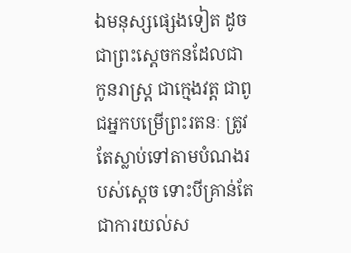ឯមនុស្សផ្សេងទៀត ដូចជាព្រះស្ដេចកនដែលជាកូនរាស្ត្រ ជាក្មេងវត្ត ជាពូជអ្នកបម្រើព្រះរតនៈ ត្រូវតែស្លាប់ទៅតាមបំណងរបស់ស្ដេច ទោះបីគ្រាន់តែជាការយល់ស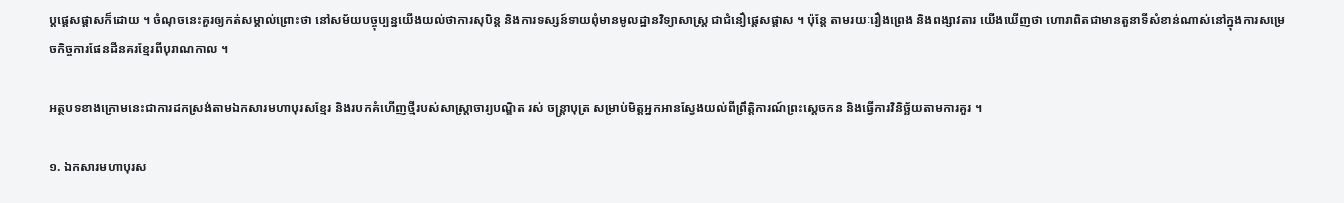ប្តផ្ដេសផ្ដាសក៏ដោយ ។ ចំណុចនេះគួរឲ្យកត់សម្គាល់ព្រោះថា នៅសម័យបច្ចុប្បន្នយើងយល់ថាការសុបិន្ត និងការទស្សន៍ទាយពុំមានមូលដ្ឋានវិទ្យាសាស្ត្រ ជាជំនឿផ្ដេសផ្ដាស ។ ប៉ុន្តែ តាមរយៈរឿងព្រេង និងពង្សាវតារ យើងឃើញថា ហោរាពិតជាមានតួនាទីសំខាន់ណាស់នៅក្នុងការសម្រេចកិច្ចការផែនដីនគរខ្មែរពីបុរាណកាល ។

អត្ថបទខាងក្រោមនេះជាការដកស្រង់តាមឯកសារមហាបុរសខ្មែរ និងរបកគំហើញថ្មីរបស់សាស្ត្រាចារ្យបណ្ឌិត រស់ ចន្ត្រាបុត្រ សម្រាប់មិត្តអ្នកអានស្វែងយល់ពីព្រឹត្តិការណ៍ព្រះស្ដេចកន និងធ្វើការវិនិច្ឆ័យតាមការគួរ ។

១. ឯកសារមហាបុរស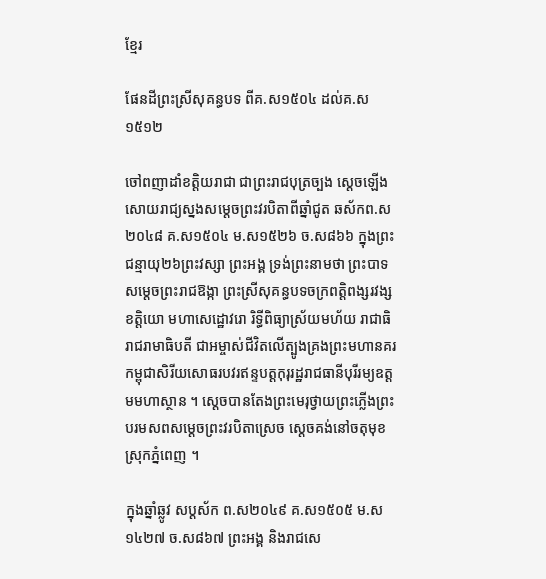ខ្មែរ

ផែនដីព្រះស្រីសុគន្ធបទ ពីគ.ស១៥០៤ ដល់គ.ស១៥១២

ចៅពញាដាំខត្តិយរាជា ជាព្រះរាជបុត្រច្បង ស្ដេចឡើងសោយរាជ្យស្នងសម្ដេចព្រះវរបិតាពីឆ្នាំជូត ឆស័កព.ស២០៤៨ គ.ស១៥០៤ ម.ស១៥២៦ ច.ស៨៦៦ ក្នុងព្រះជន្មាយុ២៦ព្រះវស្សា ព្រះអង្គ ទ្រង់ព្រះនាមថា ព្រះបាទសម្ដេចព្រះរាជឱង្កា ព្រះស្រីសុគន្ធបទចក្រពត្ដិពង្សរវង្សខត្តិយោ មហាសេដ្ឋោវរោ រិទ្ធីពិធ្យាស្រ័យមហ័យ រាជាធិរាជរាមាធិបតី ជាអម្ចាស់ជីវិតលើត្បូងគ្រងព្រះមហានគរកម្ពុជាសិរីយសោធរបវរឥន្ទបត្ដកុរុរដ្ឋរាជធានីបុរីរម្យឧត្ដមមហាស្ថាន ។ ស្ដេចបានតែងព្រះមេរុថ្វាយព្រះភ្លើងព្រះបរមសពសម្ដេចព្រះវរបិតាស្រេច ស្ដេចគង់នៅចតុមុខ ស្រុកភ្នំពេញ ។

ក្នុងឆ្នាំឆ្លូវ សប្ដស័ក ព.ស២០៤៩ គ.ស១៥០៥ ម.ស១៤២៧ ច.ស៨៦៧ ព្រះអង្គ និងរាជសេ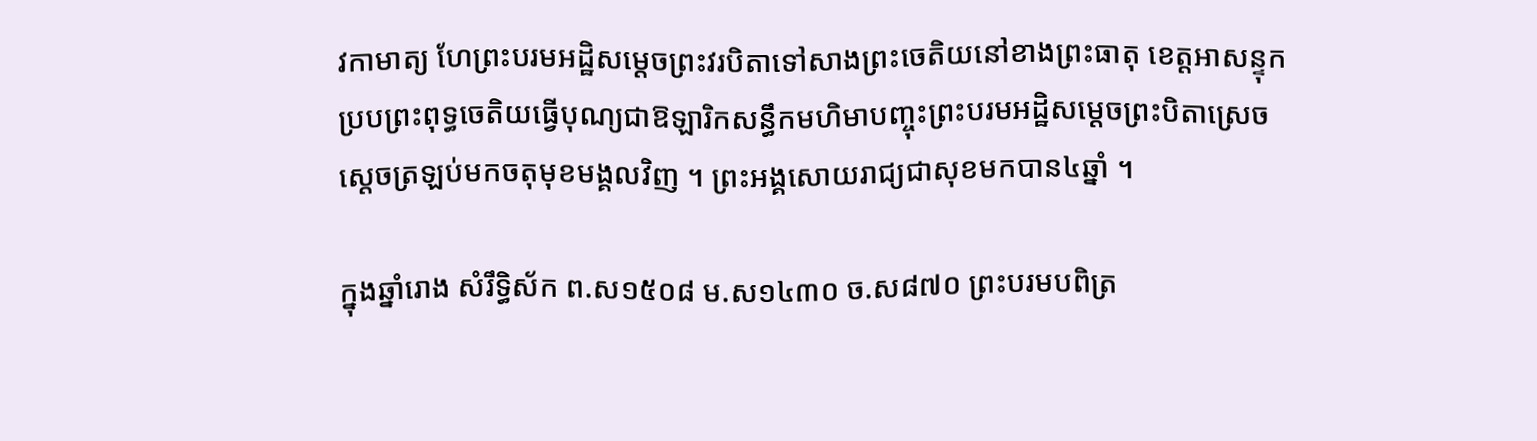វកាមាត្យ ហែព្រះបរមអដ្ឋិសម្ដេចព្រះវរបិតាទៅសាងព្រះចេតិយនៅខាងព្រះធាតុ ខេត្ដអាសន្ទុក ប្របព្រះពុទ្ធចេតិយធ្វើបុណ្យជាឱឡារិកសន្ធឹកមហិមាបញ្ចុះព្រះបរមអដ្ឋិសម្ដេចព្រះបិតាស្រេចស្ដេចត្រឡប់មកចតុមុខមង្គលវិញ ។ ព្រះអង្គសោយរាជ្យជាសុខមកបាន៤ឆ្នាំ ។

ក្នុងឆ្នាំរោង សំរឹទ្ធិស័ក ព.ស១៥០៨ ម.ស១៤៣០ ច.ស៨៧០ ព្រះបរមបពិត្រ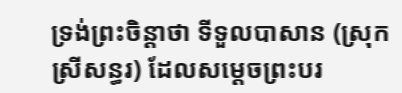ទ្រង់ព្រះចិន្ដាថា ទីទួលបាសាន (ស្រុកស្រីសន្ធរ) ដែលសម្ដេចព្រះបរ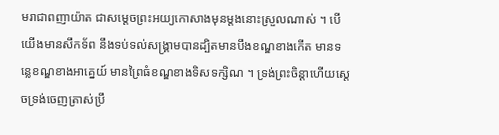មរាជាពញាយ៉ាត ជាសម្ដេចព្រះអយ្យកោសាងមុនម្ដងនោះស្រួលណាស់ ។ បើយើងមានសឹកទ័ព នឹងទប់ទល់សង្គ្រាមបានដ្បិតមានបឹងខណ្ឌខាងកើត មានទន្លេខណ្ឌខាងអាគ្នេយ៍ មានព្រៃធំខណ្ឌខាងទិសទក្សិណ ។ ទ្រង់ព្រះចិន្ដាហើយស្ដេចទ្រង់ចេញត្រាស់ប្រឹ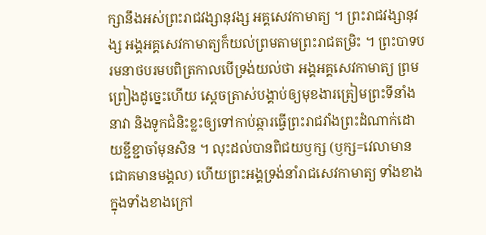ក្សានឹងអស់ព្រះរាជវង្សានុវង្ស អគ្គសេវកាមាត្យ ។ ព្រះរាជវង្សានុវង្ស អង្គអគ្គសេវកាមាត្យក៏យល់ព្រមតាមព្រះរាជតម្រិះ ។ ព្រះបាទបរមនាថបរមបពិត្រកាលបើទ្រង់យល់ថា អង្គអគ្គសេវកាមាត្យ ព្រមព្រៀងដូច្នេះហើយ ស្ដេចត្រាស់បង្គាប់ឲ្យមុខងារត្រៀមព្រះទីនាំងនាវា និងទូកជំនិះខ្លះឲ្យទៅកាប់ឆ្ការធ្វើព្រះរាជវាំងព្រះដំណាក់ដោយខ្ជីខ្ជាចាំមុនសិន ។ លុះដល់បានពិជយឫក្ស (ឫក្ស=វេលាមានជោគមានមង្គល) ហើយព្រះអង្គទ្រង់នាំរាជសេវកាមាត្យ ទាំងខាងក្នុងទាំងខាងក្រៅ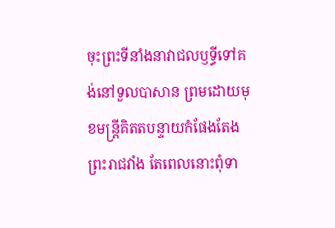ចុះព្រះទីនាំងនាវាជលឫទ្ធីទៅគង់នៅទួលបាសាន ព្រមដោយមុខមន្ដ្រីគិតតបន្ទាយកំផែងតែងព្រះរាជវាំង តែពេលនោះពុំទា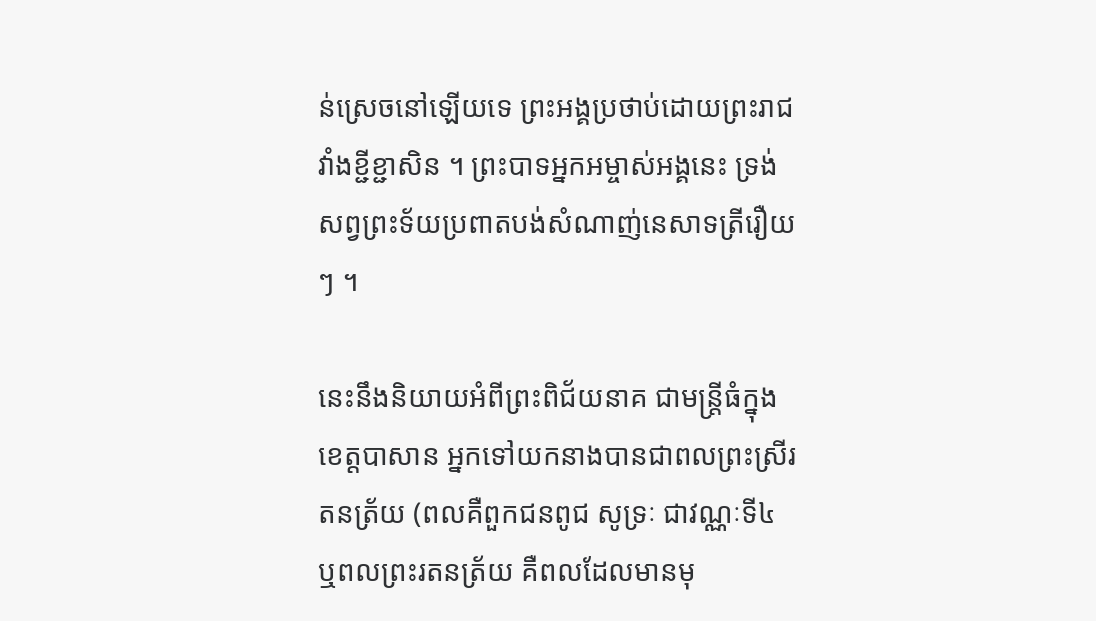ន់ស្រេចនៅឡើយទេ ព្រះអង្គប្រថាប់ដោយព្រះរាជវាំងខ្ជីខ្ជាសិន ។ ព្រះបាទអ្នកអម្ចាស់អង្គនេះ ទ្រង់សព្វព្រះទ័យប្រពាតបង់សំណាញ់នេសាទត្រីរឿយៗ ។

នេះនឹងនិយាយអំពីព្រះពិជ័យនាគ ជាមន្ត្រីធំក្នុងខេត្ដបាសាន អ្នកទៅយកនាងបានជាពលព្រះស្រីរតនត្រ័យ (ពលគឺពួកជនពូជ សូទ្រៈ ជាវណ្ណៈទី៤ ឬពលព្រះរតនត្រ័យ គឺពលដែលមានមុ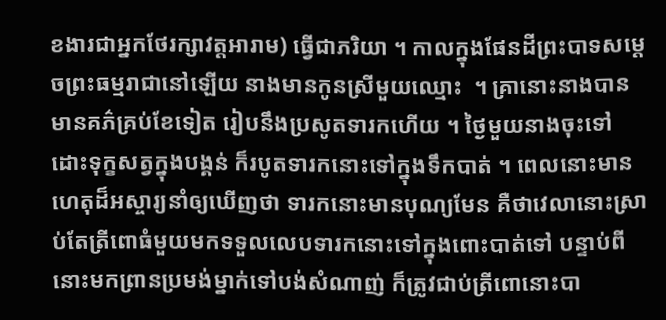ខងារជាអ្នកថែរក្សាវត្ដអារាម) ធ្វើជាភរិយា ។ កាលក្នុងផែនដីព្រះបាទសម្ដេចព្រះធម្មរាជានៅឡើយ នាងមានកូនស្រីមួយឈ្មោះ  ។ គ្រានោះនាងបានមានគភ៌គ្រប់ខែទៀត រៀបនឹងប្រសូតទារកហើយ ។ ថ្ងៃមួយនាងចុះទៅដោះទុក្ខសត្វក្នុងបង្គន់ ក៏របូតទារកនោះទៅក្នុងទឹកបាត់ ។ ពេលនោះមានហេតុដ៏អស្ចារ្យនាំឲ្យឃើញថា ទារកនោះមានបុណ្យមែន គឺថាវេលានោះស្រាប់តែត្រីពោធំមួយមកទទួលលេបទារកនោះទៅក្នុងពោះបាត់ទៅ បន្ទាប់ពីនោះមកព្រានប្រមង់ម្នាក់ទៅបង់សំណាញ់ ក៏ត្រូវជាប់ត្រីពោនោះបា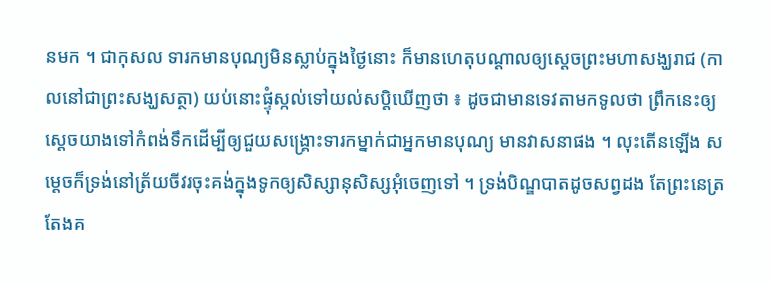នមក ។ ជាកុសល ទារកមានបុណ្យមិនស្លាប់ក្នុងថ្ងៃនោះ ក៏មានហេតុបណ្ដាលឲ្យស្ដេចព្រះមហាសង្ឃរាជ (កាលនៅជាព្រះសង្ឃសត្ថា) យប់នោះផ្ទុំស្កល់ទៅយល់សប្ដិឃើញថា ៖ ដូចជាមានទេវតាមកទូលថា ព្រឹកនេះឲ្យស្ដេចយាងទៅកំពង់ទឹកដើម្បីឲ្យជួយសង្គ្រោះទារកម្នាក់ជាអ្នកមានបុណ្យ មានវាសនាផង ។ លុះតើនឡើង សម្ដេចក៏ទ្រង់នៅត្រ័យចីវរចុះគង់ក្នុងទូកឲ្យសិស្សានុសិស្សអុំចេញទៅ ។ ទ្រង់បិណ្ឌបាតដូចសព្វដង តែព្រះនេត្រតែងគ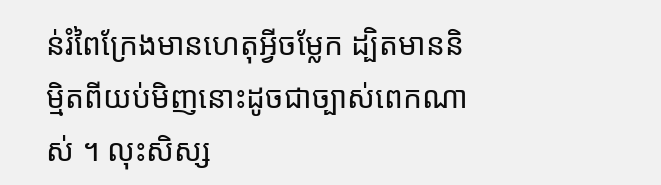ន់រំពៃក្រែងមានហេតុអ្វីចម្លែក ដ្បិតមាននិម្មិតពីយប់មិញនោះដូចជាច្បាស់ពេកណាស់ ។ លុះសិស្ស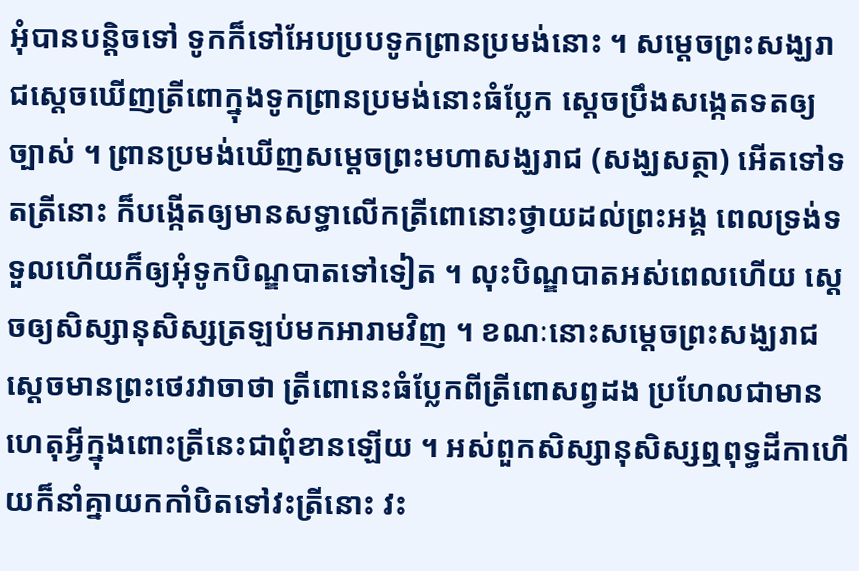អុំបានបន្ដិចទៅ ទូកក៏ទៅអែបប្របទូកព្រានប្រមង់នោះ ។ សម្ដេចព្រះសង្ឃរាជស្ដេចឃើញត្រីពោក្នុងទូកព្រានប្រមង់នោះធំប្លែក ស្ដេចប្រឹងសង្កេតទតឲ្យច្បាស់ ។ ព្រានប្រមង់ឃើញសម្ដេចព្រះមហាសង្ឃរាជ (សង្ឃសត្ថា) អើតទៅទតត្រីនោះ ក៏បង្កើតឲ្យមានសទ្ធាលើកត្រីពោនោះថ្វាយដល់ព្រះអង្គ ពេលទ្រង់ទទួលហើយក៏ឲ្យអុំទូកបិណ្ឌបាតទៅទៀត ។ លុះបិណ្ឌបាតអស់ពេលហើយ ស្ដេចឲ្យសិស្សានុសិស្សត្រឡប់មកអារាមវិញ ។ ខណៈនោះសម្ដេចព្រះសង្ឃរាជស្ដេចមានព្រះថេរវាចាថា ត្រីពោនេះធំប្លែកពីត្រីពោសព្វដង ប្រហែលជាមានហេតុអ្វីក្នុងពោះត្រីនេះជាពុំខានឡើយ ។ អស់ពួកសិស្សានុសិស្សឮពុទ្ធដីកាហើយក៏នាំគ្នាយកកាំបិតទៅវះត្រីនោះ វះ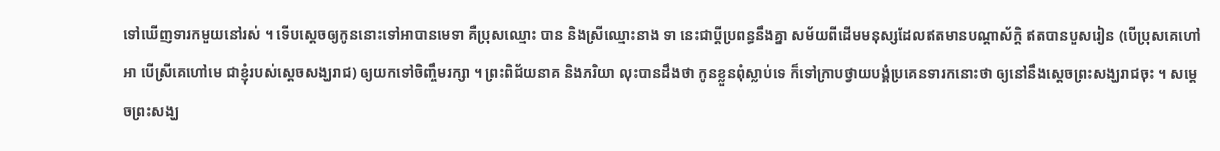ទៅឃើញទារកមួយនៅរស់ ។ ទើបស្ដេចឲ្យកូននោះទៅអាបានមេទា គឺប្រុសឈ្មោះ បាន និងស្រីឈ្មោះនាង ទា នេះជាប្ដីប្រពន្ធនឹងគ្នា សម័យពីដើមមនុស្សដែលឥតមានបណ្ដាស័ក្ដិ ឥតបានបួសរៀន (បើប្រុសគេហៅអា បើស្រីគេហៅមេ ជាខ្ញុំរបស់ស្ដេចសង្ឃរាជ) ឲ្យយកទៅចិញ្ចឹមរក្សា ។ ព្រះពិជ័យនាគ និងភរិយា លុះបានដឹងថា កូនខ្លួនពុំស្លាប់ទេ ក៏ទៅក្រាបថ្វាយបង្គំប្រគេនទារកនោះថា ឲ្យនៅនឹងស្ដេចព្រះសង្ឃរាជចុះ ។ សម្ដេចព្រះសង្ឃ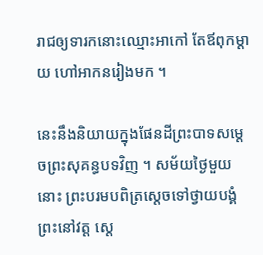រាជឲ្យទារកនោះឈ្មោះអាកៅ តែឪពុកម្ដាយ ហៅអាកនរៀងមក ។

នេះនឹងនិយាយក្នុងផែនដីព្រះបាទសម្ដេចព្រះសុគន្ធបទវិញ ។ សម័យថ្ងៃមួយនោះ ព្រះបរមបពិត្រស្ដេចទៅថ្វាយបង្គំព្រះនៅវត្ដ ស្ដេ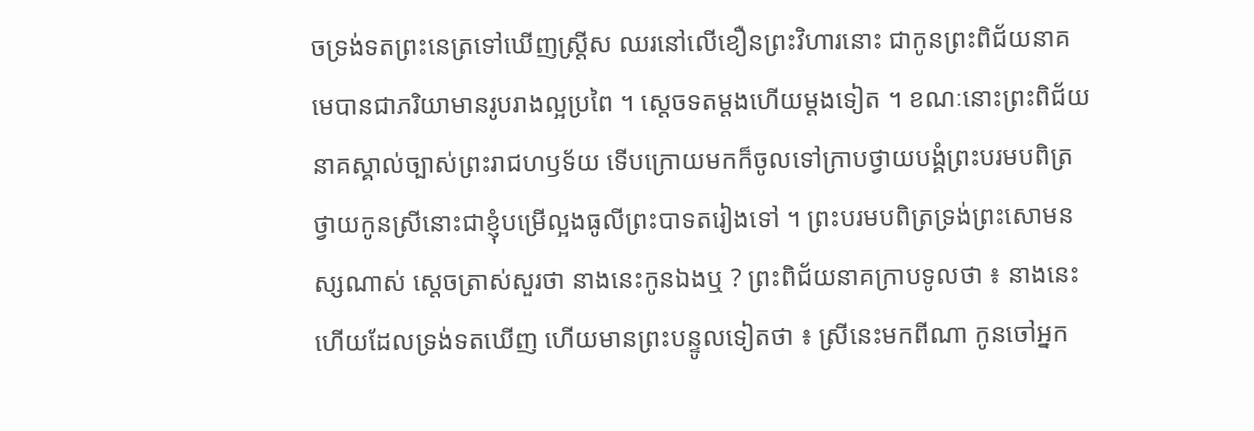ចទ្រង់ទតព្រះនេត្រទៅឃើញស្ដ្រីស ឈរនៅលើខឿនព្រះវិហារនោះ ជាកូនព្រះពិជ័យនាគ មេបានជាភរិយាមានរូបរាងល្អប្រពៃ ។ ស្ដេចទតម្ដងហើយម្ដងទៀត ។ ខណៈនោះព្រះពិជ័យនាគស្គាល់ច្បាស់ព្រះរាជហឫទ័យ ទើបក្រោយមកក៏ចូលទៅក្រាបថ្វាយបង្គំព្រះបរមបពិត្រថ្វាយកូនស្រីនោះជាខ្ញុំបម្រើល្អងធូលីព្រះបាទតរៀងទៅ ។ ព្រះបរមបពិត្រទ្រង់ព្រះសោមនស្សណាស់ ស្ដេចត្រាស់សួរថា នាងនេះកូនឯងឬ ? ព្រះពិជ័យនាគក្រាបទូលថា ៖ នាងនេះហើយដែលទ្រង់ទតឃើញ ហើយមានព្រះបន្ទូលទៀតថា ៖ ស្រីនេះមកពីណា កូនចៅអ្នក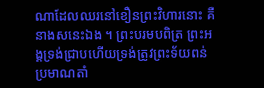ណាដែលឈរនៅខឿនព្រះវិហារនោះ គឺនាងសនេះឯង ។ ព្រះបរមបពិត្រ ព្រះអង្គទ្រង់ជ្រាបហើយទ្រង់ត្រូវព្រះទ័យពន់ប្រមាណតាំ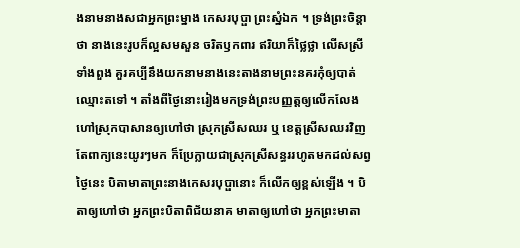ងនាមនាងសជាអ្នកព្រះម្នាង កេសរបុប្ផា ព្រះស្នំឯក ។ ទ្រង់ព្រះចិន្ដាថា នាងនេះរូបក៏ល្អសមសួន ចរិតឫកពារ ឥរិយាក៏ថ្លៃថ្លា លើសស្រីទាំងពួង គួរគប្បីនឹងយកនាមនាងនេះតាងនាមព្រះនគរកុំឲ្យបាត់ឈ្មោះតទៅ ។ តាំងពីថ្ងៃនោះរៀងមកទ្រង់ព្រះបញ្ញត្ដឲ្យលើកលែងហៅស្រុកបាសានឲ្យហៅថា ស្រុកស្រីសឈរ ឬ ខេត្ដស្រីសឈរវិញ តែពាក្យនេះយូរៗមក ក៏ប្រែក្លាយជាស្រុកស្រីសន្ធររហូតមកដល់សព្វថ្ងៃនេះ បិតាមាតាព្រះនាងកេសរបុប្ផានោះ ក៏លើកឲ្យខ្ពស់ឡើង ។ បិតាឲ្យហៅថា អ្នកព្រះបិតាពិជ័យនាគ មាតាឲ្យហៅថា អ្នកព្រះមាតា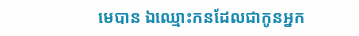មេបាន ឯឈ្មោះកនដែលជាកូនអ្នក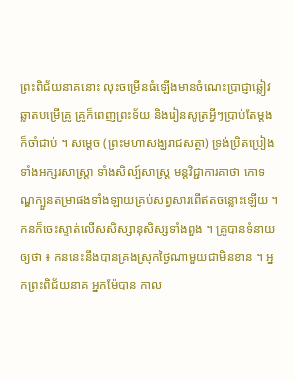ព្រះពិជ័យនាគនោះ លុះចម្រើនធំឡើងមានចំណេះប្រាជ្ញាឆ្លៀវឆ្លាតបម្រើគ្រូ គ្រូក៏ពេញព្រះទ័យ និងរៀនសូត្រអ្វីៗប្រាប់តែម្ដងក៏ចាំជាប់ ។ សម្ដេច (ព្រះមហាសង្ឃរាជសត្ថា) ទ្រង់ប្រិតប្រៀងទាំងអក្សរសាស្ដ្រា ទាំងសិល្ប៍សាស្ដ្រ មន្ដវិជ្ជាការគាថា កោទណ្ឌក្បួនតម្រាផងទាំងឡាយគ្រប់សព្វសារពើឥតចន្លោះឡើយ ។ កនក៏ចេះស្ទាត់លើសសិស្សានុសិស្សទាំងពួង ។ គ្រូបានទំនាយឲ្យថា ៖ កននេះនឹងបានគ្រងស្រុកថ្ងៃណាមួយជាមិនខាន ។ អ្នកព្រះពិជ័យនាគ អ្នកម៉ែបាន កាល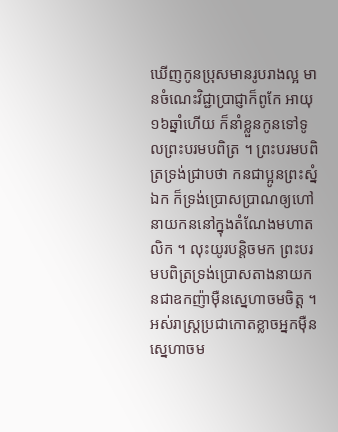ឃើញកូនប្រុសមានរូបរាងល្អ មានចំណេះវិជ្ជាប្រាជ្ញាក៏ពូកែ អាយុ១៦ឆ្នាំហើយ ក៏នាំខ្លួនកូនទៅទូលព្រះបរមបពិត្រ ។ ព្រះបរមបពិត្រទ្រង់ជ្រាបថា កនជាប្អូនព្រះស្នំឯក ក៏ទ្រង់ប្រោសប្រាណឲ្យហៅនាយកននៅក្នុងតំណែងមហាតលិក ។ លុះយូរបន្ដិចមក ព្រះបរមបពិត្រទ្រង់ប្រោសតាងនាយកនជាឧកញ៉ាម៉ឺនស្នេហាចមចិត្ដ ។ អស់រាស្ដ្រប្រជាកោតខ្លាចអ្នកម៉ឺនស្នេហាចម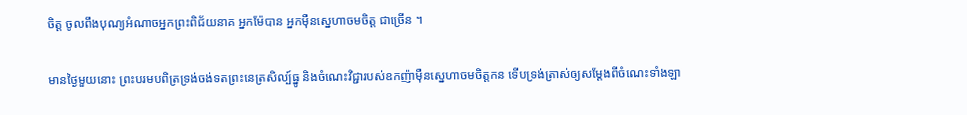ចិត្ដ ចូលពឹងបុណ្យអំណាចអ្នកព្រះពិជ័យនាគ អ្នកម៉ែបាន អ្នកម៉ឺនស្នេហាចមចិត្ដ ជាច្រើន ។

មានថ្ងៃមួយនោះ ព្រះបរមបពិត្រទ្រង់ចង់ទតព្រះនេត្រសិល្ប៍ធ្នូ និងចំណេះវិជ្ជារបស់ឧកញ៉ាម៉ឺនស្នេហាចមចិត្ដកន ទើបទ្រង់ត្រាស់ឲ្យសម្ដែងពីចំណេះទាំងឡា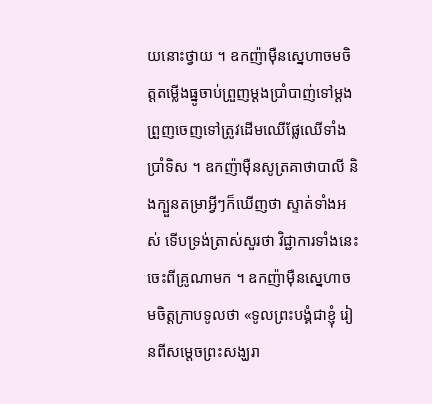យនោះថ្វាយ ។ ឧកញ៉ាម៉ឺនស្នេហាចមចិត្ដតម្លើងធ្នូចាប់ព្រួញម្ដងប្រាំបាញ់ទៅម្ដង ព្រួញចេញទៅត្រូវដើមឈើផ្លែឈើទាំងប្រាំទិស ។ ឧកញ៉ាម៉ឺនសូត្រគាថាបាលី និងក្បួនតម្រាអ្វីៗក៏ឃើញថា ស្ទាត់ទាំងអស់ ទើបទ្រង់ត្រាស់សួរថា វិជ្ជាការទាំងនេះចេះពីគ្រូណាមក ។ ឧកញ៉ាម៉ឺនស្នេហាចមចិត្ដក្រាបទូលថា «ទូលព្រះបង្គំជាខ្ញុំ រៀនពីសម្ដេចព្រះសង្ឃរា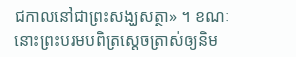ជកាលនៅជាព្រះសង្ឃសត្ថា» ។ ខណៈនោះព្រះបរមបពិត្រស្ដេចត្រាស់ឲ្យនិម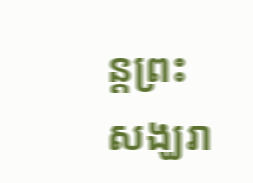ន្ដព្រះសង្ឃរា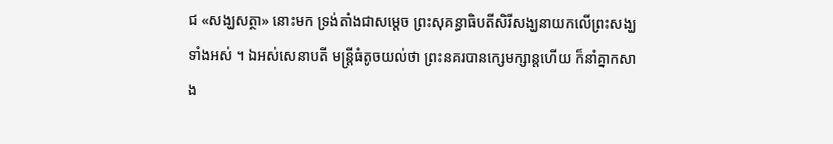ជ «សង្ឃសត្ថា» នោះមក ទ្រង់តាំងជាសម្ដេច ព្រះសុគន្ធាធិបតីសិរីសង្ឃនាយកលើព្រះសង្ឃទាំងអស់ ។ ឯអស់សេនាបតី មន្ដ្រីធំតូចយល់ថា ព្រះនគរបានក្សេមក្សាន្ដហើយ ក៏នាំគ្នាកសាង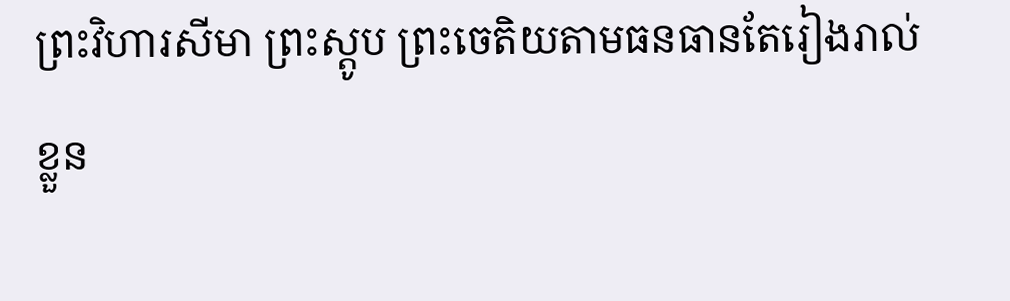ព្រះវិហារសីមា ព្រះស្ដូប ព្រះចេតិយតាមធនធានតែរៀងរាល់ខ្លួន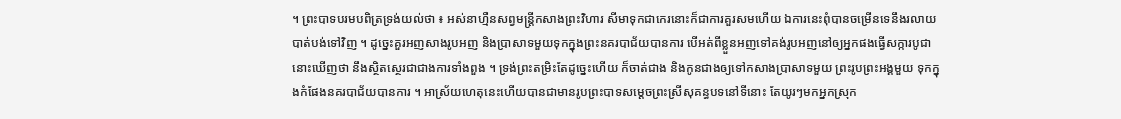។ ព្រះបាទបរមបពិត្រទ្រង់យល់ថា ៖ អស់នាហ្មឺនសព្វមន្ដ្រីកសាងព្រះវិហារ សីមាទុកជាកេរនោះក៏ជាការគួរសមហើយ ឯការនេះពុំបានចម្រើនទេនឹងរលាយបាត់បង់ទៅវិញ ។ ដូច្នេះគួរអញសាងរូបអញ និងប្រាសាទមួយទុកក្នុងព្រះនគរបាជ័យបានការ បើអត់ពីខ្លួនអញទៅគង់រូបអញនៅឲ្យអ្នកផងធ្វើសក្ការបូជានោះឃើញថា នឹងស្ថិតស្ថេរជាជាងការទាំងពួង ។ ទ្រង់ព្រះតម្រិះតែដូច្នេះហើយ ក៏ចាត់ជាង និងកូនជាងឲ្យទៅកសាងប្រាសាទមួយ ព្រះរូបព្រះអង្គមួយ ទុកក្នុងកំផែងនគរបាជ័យបានការ ។ អាស្រ័យហេតុនេះហើយបានជាមានរូបព្រះបាទសម្ដេចព្រះស្រីសុគន្ធបទនៅទីនោះ តែយូរៗមកអ្នកស្រុក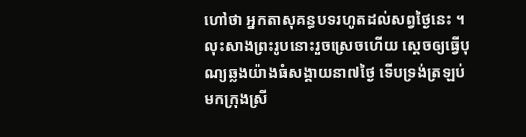ហៅថា អ្នកតាសុគន្ធបទរហូតដល់សព្វថ្ងៃនេះ ។ លុះសាងព្រះរូបនោះរួចស្រេចហើយ ស្ដេចឲ្យធ្វើបុណ្យឆ្លងយ៉ាងធំសង្គាយនា៧ថ្ងៃ ទើបទ្រង់ត្រឡប់មកក្រុងស្រី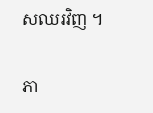សឈរវិញ ។

ភា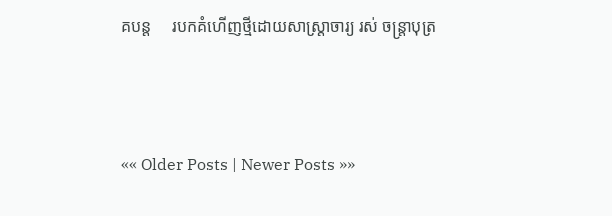គបន្ត     របកគំហើញថ្មីដោយសាស្ត្រាចារ្យ រស់ ចន្ត្រាបុត្រ



«« Older Posts | Newer Posts »»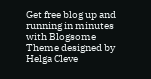Get free blog up and running in minutes with Blogsome
Theme designed by Helga Cleve